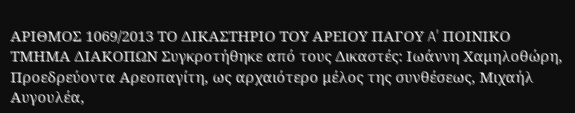ΑΡΙΘΜΟΣ 1069/2013 ΤΟ ΔΙΚΑΣΤΗΡΙΟ ΤΟΥ ΑΡΕΙΟΥ ΠΑΓΟΥ A' ΠΟΙΝΙΚΟ ΤΜΗΜΑ ΔΙΑΚΟΠΩΝ Συγκροτήθηκε από τους Δικαστές: Ιωάννη Χαμηλοθώρη, Προεδρεύοντα Αρεοπαγίτη, ως αρχαιότερο μέλος της συνθέσεως, Μιχαήλ Αυγουλέα,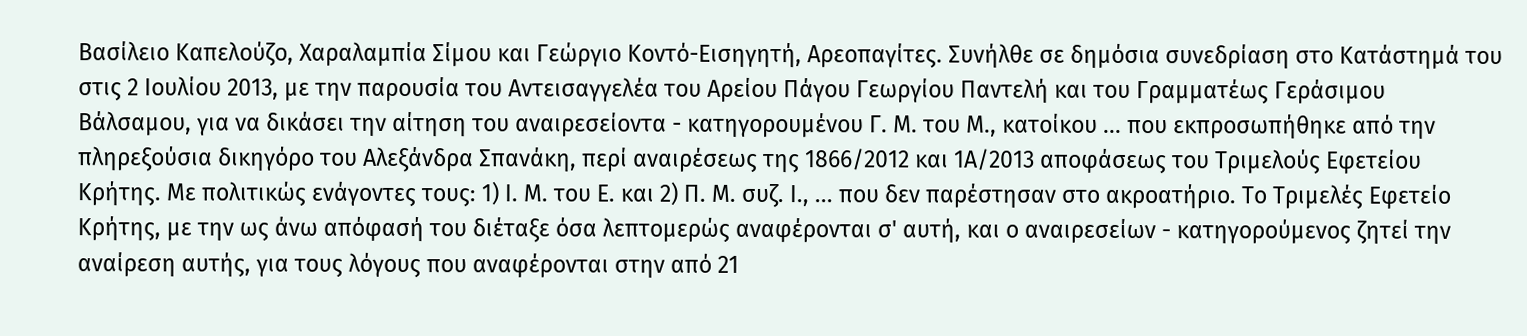Βασίλειο Καπελούζο, Χαραλαμπία Σίμου και Γεώργιο Κοντό-Εισηγητή, Αρεοπαγίτες. Συνήλθε σε δημόσια συνεδρίαση στο Κατάστημά του στις 2 Ιουλίου 2013, με την παρουσία του Αντεισαγγελέα του Αρείου Πάγου Γεωργίου Παντελή και του Γραμματέως Γεράσιμου Βάλσαμου, για να δικάσει την αίτηση του αναιρεσείοντα - κατηγορουμένου Γ. Μ. του Μ., κατοίκου ... που εκπροσωπήθηκε από την πληρεξούσια δικηγόρο του Αλεξάνδρα Σπανάκη, περί αναιρέσεως της 1866/2012 και 1Α/2013 αποφάσεως του Τριμελούς Εφετείου Κρήτης. Με πολιτικώς ενάγοντες τους: 1) Ι. Μ. του Ε. και 2) Π. Μ. συζ. Ι., ... που δεν παρέστησαν στο ακροατήριο. Το Τριμελές Εφετείο Κρήτης, με την ως άνω απόφασή του διέταξε όσα λεπτομερώς αναφέρονται σ' αυτή, και ο αναιρεσείων - κατηγορούμενος ζητεί την αναίρεση αυτής, για τους λόγους που αναφέρονται στην από 21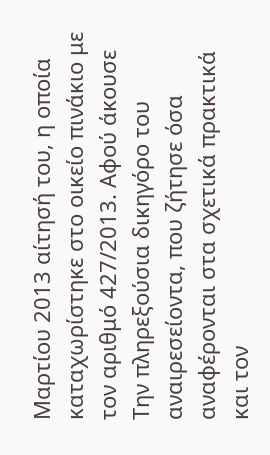Μαρτίου 2013 αίτησή του, η οποία καταχωρίστηκε στο οικείο πινάκιο με τον αριθμό 427/2013. Αφού άκουσε Την πληρεξούσια δικηγόρο του αναιρεσείοντα, που ζήτησε όσα αναφέρονται στα σχετικά πρακτικά και τον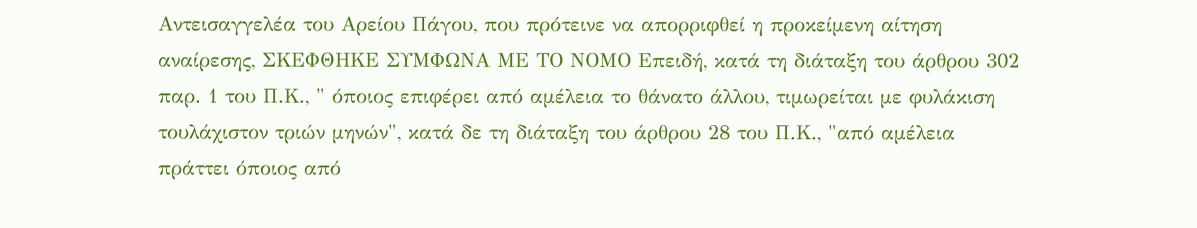Αντεισαγγελέα του Αρείου Πάγου, που πρότεινε να απορριφθεί η προκείμενη αίτηση αναίρεσης, ΣΚΕΦΘΗΚΕ ΣΥΜΦΩΝΑ ΜΕ ΤΟ ΝΟΜΟ Επειδή, κατά τη διάταξη του άρθρου 302 παρ. 1 του Π.Κ., " όποιος επιφέρει από αμέλεια το θάνατο άλλου, τιμωρείται με φυλάκιση τουλάχιστον τριών μηνών", κατά δε τη διάταξη του άρθρου 28 του Π.Κ., "από αμέλεια πράττει όποιος από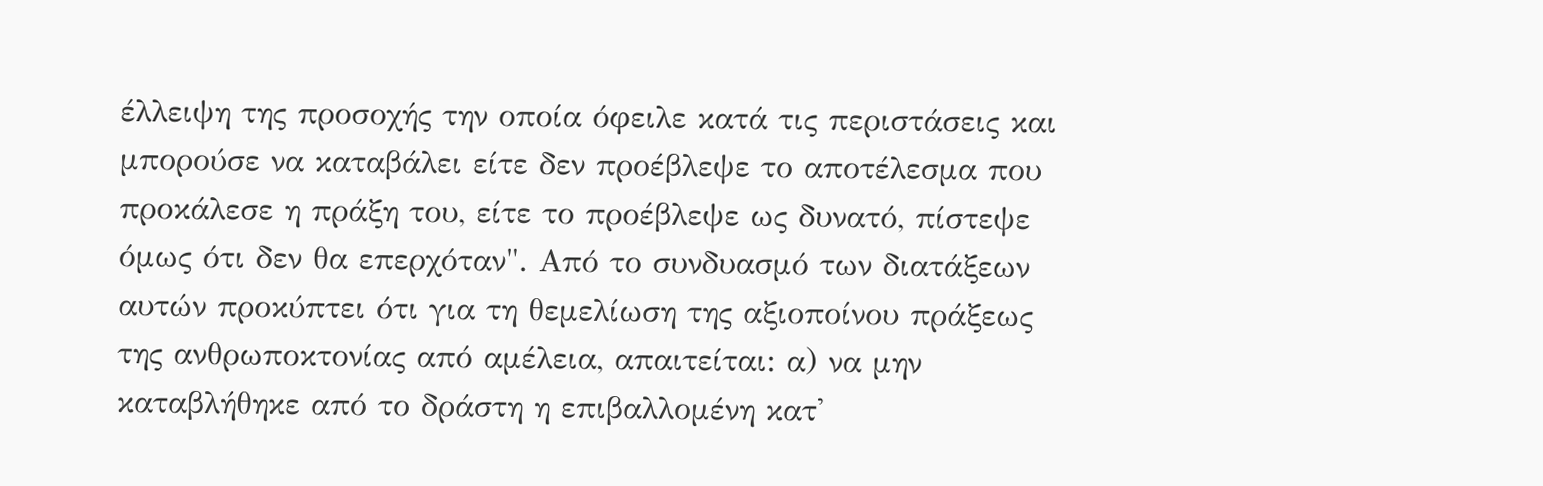έλλειψη της προσοχής την οποία όφειλε κατά τις περιστάσεις και μπορούσε να καταβάλει είτε δεν προέβλεψε το αποτέλεσμα που προκάλεσε η πράξη του, είτε το προέβλεψε ως δυνατό, πίστεψε όμως ότι δεν θα επερχόταν". Από το συνδυασμό των διατάξεων αυτών προκύπτει ότι για τη θεμελίωση της αξιοποίνου πράξεως της ανθρωποκτονίας από αμέλεια, απαιτείται: α) να μην καταβλήθηκε από το δράστη η επιβαλλομένη κατ'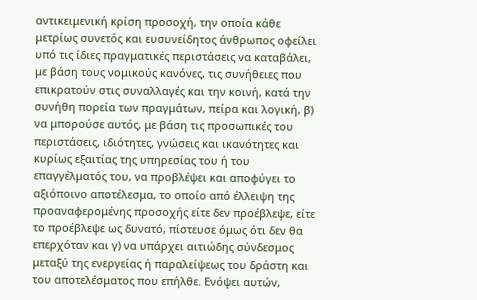αντικειμενική κρίση προσοχή, την οποία κάθε μετρίως συνετός και ευσυνείδητος άνθρωπος οφείλει υπό τις ίδιες πραγματικές περιστάσεις να καταβάλει, με βάση τους νομικούς κανόνες, τις συνήθειες που επικρατούν στις συναλλαγές και την κοινή, κατά την συνήθη πορεία των πραγμάτων, πείρα και λογική, β) να μπορούσε αυτός, με βάση τις προσωπικές του περιστάσεις, ιδιότητες, γνώσεις και ικανότητες και κυρίως εξαιτίας της υπηρεσίας του ή του επαγγέλματός του, να προβλέψει και αποφύγει το αξιόποινο αποτέλεσμα, το οποίο από έλλειψη της προαναφερομένης προσοχής είτε δεν προέβλεψε, είτε το προέβλεψε ως δυνατό, πίστευσε όμως ότι δεν θα επερχόταν και γ) να υπάρχει αιτιώδης σύνδεσμος μεταξύ της ενεργείας ή παραλείψεως του δράστη και του αποτελέσματος που επήλθε. Ενόψει αυτών,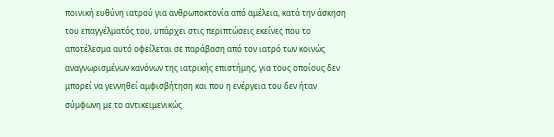ποινική ευθύνη ιατρού για ανθρωποκτονία από αμέλεια, κατά την άσκηση του επαγγέλματός του, υπάρχει στις περιπτώσεις εκείνες που το αποτέλεσμα αυτό οφείλεται σε παράβαση από τον ιατρό των κοινώς αναγνωρισμένων κανόνων της ιατρικής επιστήμης, για τους οποίους δεν μπορεί να γεννηθεί αμφισβήτηση και που η ενέργεια του δεν ήταν σύμφωνη με το αντικειμενικώς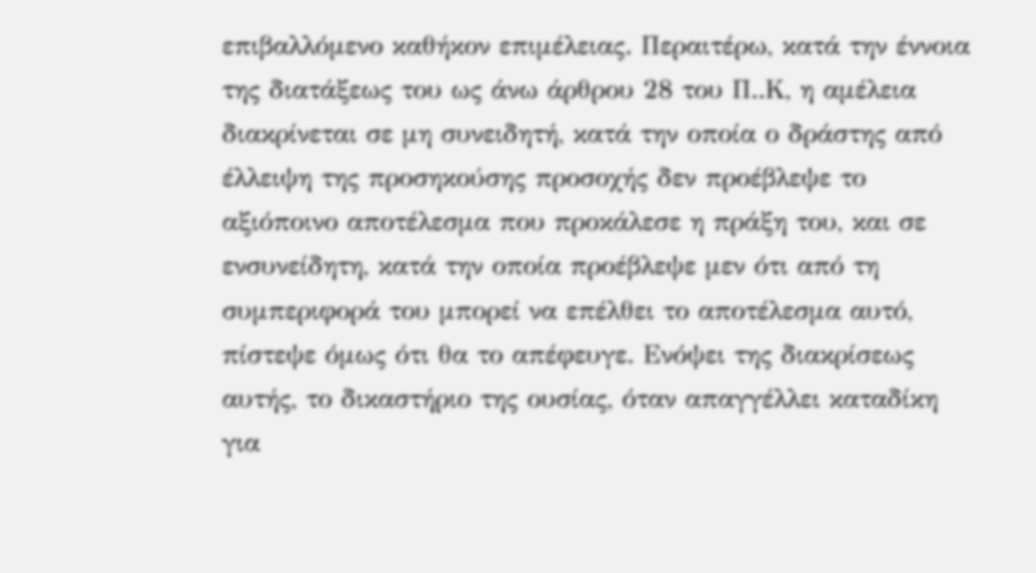επιβαλλόμενο καθήκον επιμέλειας. Περαιτέρω, κατά την έννοια της διατάξεως του ως άνω άρθρου 28 του Π..Κ, η αμέλεια διακρίνεται σε μη συνειδητή, κατά την οποία ο δράστης από έλλειψη της προσηκούσης προσοχής δεν προέβλεψε το αξιόποινο αποτέλεσμα που προκάλεσε η πράξη του, και σε ενσυνείδητη, κατά την οποία προέβλεψε μεν ότι από τη συμπεριφορά του μπορεί να επέλθει το αποτέλεσμα αυτό, πίστεψε όμως ότι θα το απέφευγε. Ενόψει της διακρίσεως αυτής, το δικαστήριο της ουσίας, όταν απαγγέλλει καταδίκη για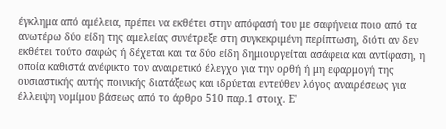έγκλημα από αμέλεια, πρέπει να εκθέτει στην απόφασή του με σαφήνεια ποιο από τα ανωτέρω δύο είδη της αμελείας συνέτρεξε στη συγκεκριμένη περίπτωση, διότι αν δεν εκθέτει τούτο σαφώς ή δέχεται και τα δύο είδη δημιουργείται ασάφεια και αντίφαση, η οποία καθιστά ανέφικτο τον αναιρετικό έλεγχο για την ορθή ή μη εφαρμογή της ουσιαστικής αυτής ποινικής διατάξεως και ιδρύεται εντεύθεν λόγος αναιρέσεως για έλλειψη νομίμου βάσεως από το άρθρο 510 παρ.1 στοιχ. Ε'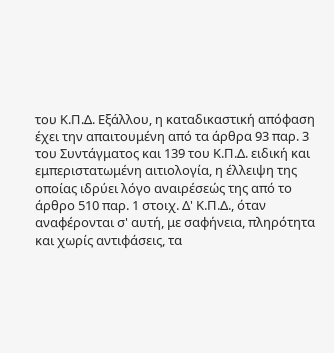του Κ.Π.Δ. Εξάλλου, η καταδικαστική απόφαση έχει την απαιτουμένη από τα άρθρα 93 παρ. 3 του Συντάγματος και 139 του Κ.Π.Δ. ειδική και εμπεριστατωμένη αιτιολογία, η έλλειψη της οποίας ιδρύει λόγο αναιρέσεώς της από το άρθρο 510 παρ. 1 στοιχ. Δ' Κ.Π.Δ., όταν αναφέρονται σ' αυτή, με σαφήνεια, πληρότητα και χωρίς αντιφάσεις, τα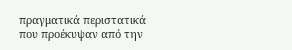πραγματικά περιστατικά που προέκυψαν από την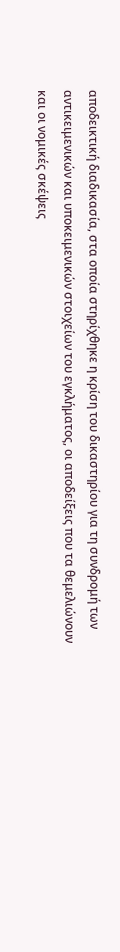αποδεικτική διαδικασία, στα οποία στηρίχθηκε η κρίση του δικαστηρίου για τη συνδρομή των αντικειμενικών και υποκειμενικών στοιχείων του εγκλήματος, οι αποδείξεις που τα θεμελιώνουν και οι νομικές σκέψεις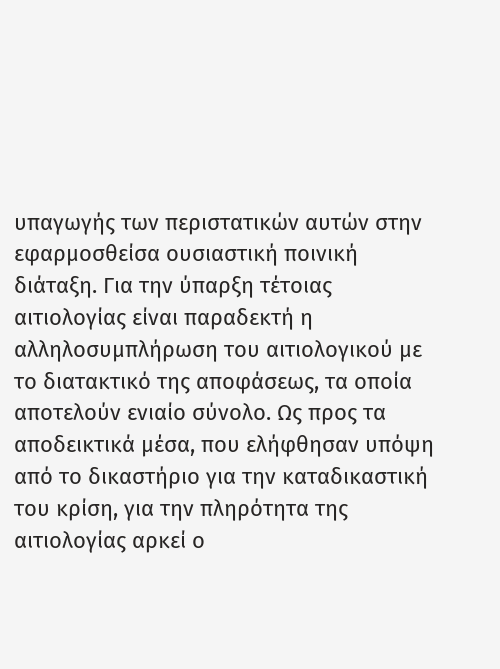υπαγωγής των περιστατικών αυτών στην εφαρμοσθείσα ουσιαστική ποινική διάταξη. Για την ύπαρξη τέτοιας αιτιολογίας είναι παραδεκτή η αλληλοσυμπλήρωση του αιτιολογικού με το διατακτικό της αποφάσεως, τα οποία αποτελούν ενιαίο σύνολο. Ως προς τα αποδεικτικά μέσα, που ελήφθησαν υπόψη από το δικαστήριο για την καταδικαστική του κρίση, για την πληρότητα της αιτιολογίας αρκεί ο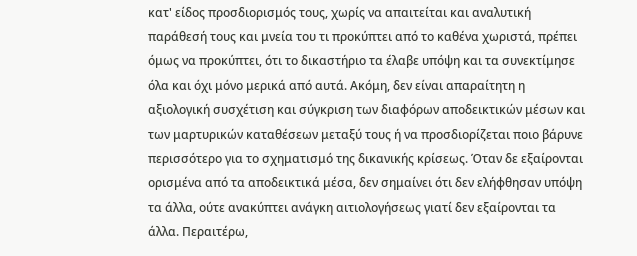κατ' είδος προσδιορισμός τους, χωρίς να απαιτείται και αναλυτική παράθεσή τους και μνεία του τι προκύπτει από το καθένα χωριστά, πρέπει όμως να προκύπτει, ότι το δικαστήριο τα έλαβε υπόψη και τα συνεκτίμησε όλα και όχι μόνο μερικά από αυτά. Ακόμη, δεν είναι απαραίτητη η αξιολογική συσχέτιση και σύγκριση των διαφόρων αποδεικτικών μέσων και των μαρτυρικών καταθέσεων μεταξύ τους ή να προσδιορίζεται ποιο βάρυνε περισσότερο για το σχηματισμό της δικανικής κρίσεως. Όταν δε εξαίρονται ορισμένα από τα αποδεικτικά μέσα, δεν σημαίνει ότι δεν ελήφθησαν υπόψη τα άλλα, ούτε ανακύπτει ανάγκη αιτιολογήσεως γιατί δεν εξαίρονται τα άλλα. Περαιτέρω,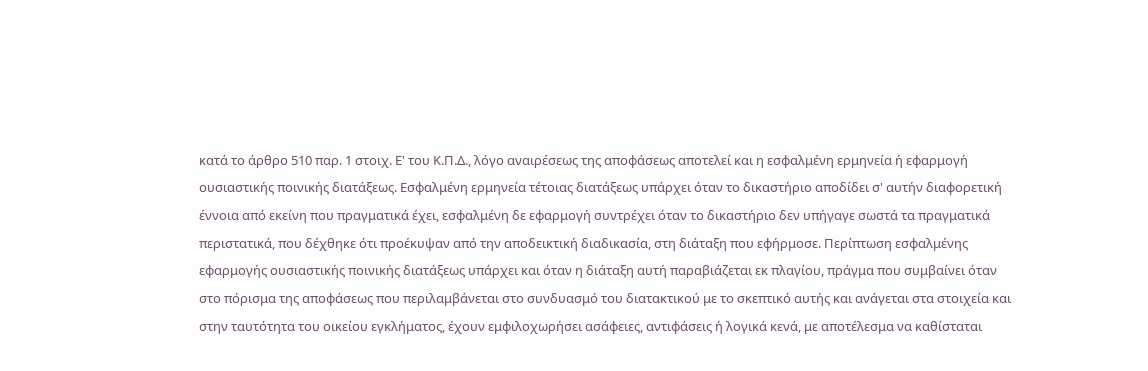κατά το άρθρο 510 παρ. 1 στοιχ. Ε' του Κ.Π.Δ., λόγο αναιρέσεως της αποφάσεως αποτελεί και η εσφαλμένη ερμηνεία ή εφαρμογή ουσιαστικής ποινικής διατάξεως. Εσφαλμένη ερμηνεία τέτοιας διατάξεως υπάρχει όταν το δικαστήριο αποδίδει σ' αυτήν διαφορετική έννοια από εκείνη που πραγματικά έχει, εσφαλμένη δε εφαρμογή συντρέχει όταν το δικαστήριο δεν υπήγαγε σωστά τα πραγματικά περιστατικά, που δέχθηκε ότι προέκυψαν από την αποδεικτική διαδικασία, στη διάταξη που εφήρμοσε. Περίπτωση εσφαλμένης εφαρμογής ουσιαστικής ποινικής διατάξεως υπάρχει και όταν η διάταξη αυτή παραβιάζεται εκ πλαγίου, πράγμα που συμβαίνει όταν στο πόρισμα της αποφάσεως που περιλαμβάνεται στο συνδυασμό του διατακτικού με το σκεπτικό αυτής και ανάγεται στα στοιχεία και στην ταυτότητα του οικείου εγκλήματος, έχουν εμφιλοχωρήσει ασάφειες, αντιφάσεις ή λογικά κενά, με αποτέλεσμα να καθίσταται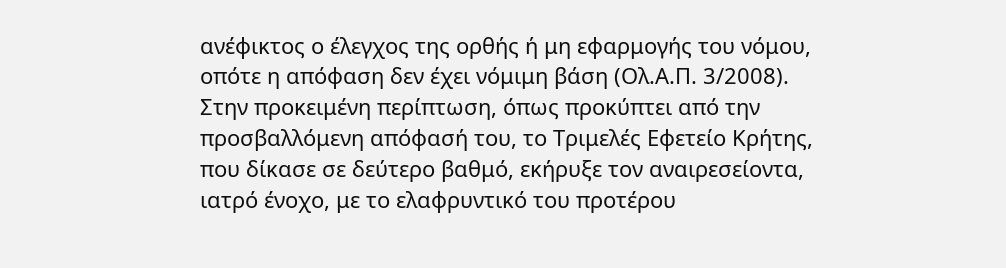ανέφικτος ο έλεγχος της ορθής ή μη εφαρμογής του νόμου, οπότε η απόφαση δεν έχει νόμιμη βάση (Ολ.Α.Π. 3/2008). Στην προκειμένη περίπτωση, όπως προκύπτει από την προσβαλλόμενη απόφασή του, το Τριμελές Εφετείο Κρήτης, που δίκασε σε δεύτερο βαθμό, εκήρυξε τον αναιρεσείοντα, ιατρό ένοχο, με το ελαφρυντικό του προτέρου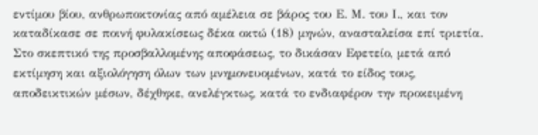εντίμου βίου, ανθρωποκτονίας από αμέλεια σε βάρος του Ε. Μ. του Ι., και τον καταδίκασε σε ποινή φυλακίσεως δέκα οκτώ (18) μηνών, ανασταλείσα επί τριετία. Στο σκεπτικό της προσβαλλομένης αποφάσεως, το δικάσαν Εφετείο, μετά από εκτίμηση και αξιολόγηση όλων των μνημονευομένων, κατά το είδος τους, αποδεικτικών μέσων, δέχθηκε, ανελέγκτως, κατά το ενδιαφέρον την προκειμένη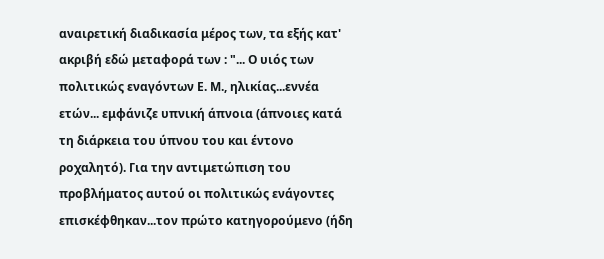αναιρετική διαδικασία μέρος των, τα εξής κατ' ακριβή εδώ μεταφορά των : "... Ο υιός των πολιτικώς εναγόντων Ε. Μ., ηλικίας...εννέα ετών... εμφάνιζε υπνική άπνοια (άπνοιες κατά τη διάρκεια του ύπνου του και έντονο ροχαλητό). Για την αντιμετώπιση του προβλήματος αυτού οι πολιτικώς ενάγοντες επισκέφθηκαν...τον πρώτο κατηγορούμενο (ήδη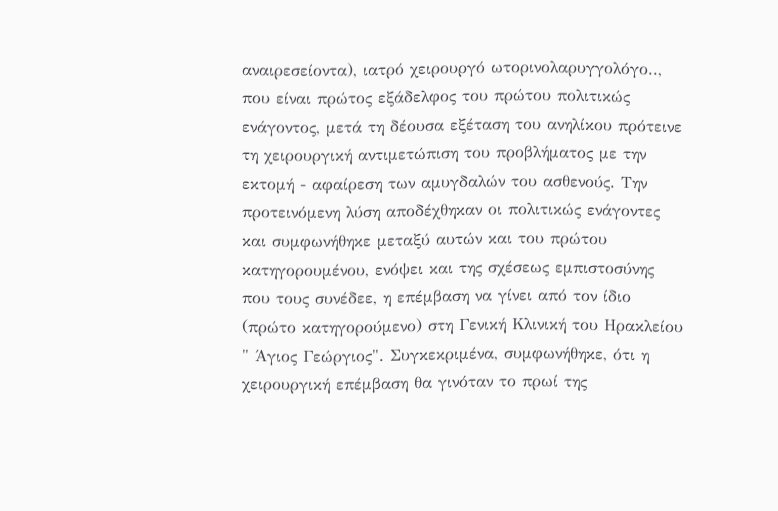αναιρεσείοντα), ιατρό χειρουργό ωτορινολαρυγγολόγο.., που είναι πρώτος εξάδελφος του πρώτου πολιτικώς ενάγοντος, μετά τη δέουσα εξέταση του ανηλίκου πρότεινε τη χειρουργική αντιμετώπιση του προβλήματος με την εκτομή - αφαίρεση των αμυγδαλών του ασθενούς. Την προτεινόμενη λύση αποδέχθηκαν οι πολιτικώς ενάγοντες και συμφωνήθηκε μεταξύ αυτών και του πρώτου κατηγορουμένου, ενόψει και της σχέσεως εμπιστοσύνης που τους συνέδεε, η επέμβαση να γίνει από τον ίδιο (πρώτο κατηγορούμενο) στη Γενική Κλινική του Ηρακλείου " Άγιος Γεώργιος". Συγκεκριμένα, συμφωνήθηκε, ότι η χειρουργική επέμβαση θα γινόταν το πρωί της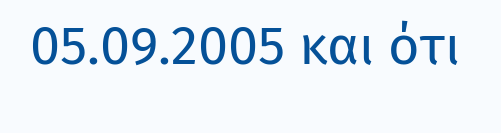05.09.2005 και ότι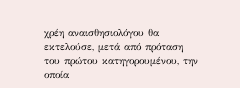χρέη αναισθησιολόγου θα εκτελούσε, μετά από πρόταση του πρώτου κατηγορουμένου, την οποία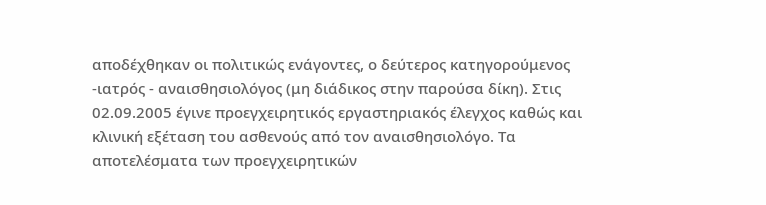αποδέχθηκαν οι πολιτικώς ενάγοντες, ο δεύτερος κατηγορούμενος -ιατρός - αναισθησιολόγος (μη διάδικος στην παρούσα δίκη). Στις 02.09.2005 έγινε προεγχειρητικός εργαστηριακός έλεγχος καθώς και κλινική εξέταση του ασθενούς από τον αναισθησιολόγο. Τα αποτελέσματα των προεγχειρητικών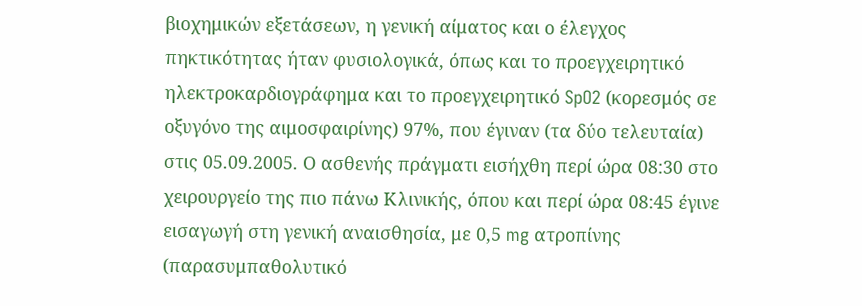βιοχημικών εξετάσεων, η γενική αίματος και ο έλεγχος πηκτικότητας ήταν φυσιολογικά, όπως και το προεγχειρητικό ηλεκτροκαρδιογράφημα και το προεγχειρητικό SpO2 (κορεσμός σε οξυγόνο της αιμοσφαιρίνης) 97%, που έγιναν (τα δύο τελευταία) στις 05.09.2005. Ο ασθενής πράγματι εισήχθη περί ώρα 08:30 στο χειρουργείο της πιο πάνω Κλινικής, όπου και περί ώρα 08:45 έγινε εισαγωγή στη γενική αναισθησία, με 0,5 mg ατροπίνης (παρασυμπαθολυτικό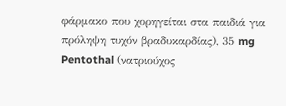φάρμακο που χορηγείται στα παιδιά για πρόληψη τυχόν βραδυκαρδίας), 35 mg Pentothal (νατριούχος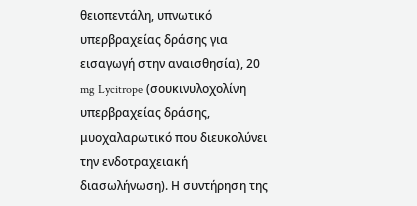θειοπεντάλη, υπνωτικό υπερβραχείας δράσης για εισαγωγή στην αναισθησία), 20 mg Lycitrope (σουκινυλοχολίνη υπερβραχείας δράσης, μυοχαλαρωτικό που διευκολύνει την ενδοτραχειακή διασωλήνωση). Η συντήρηση της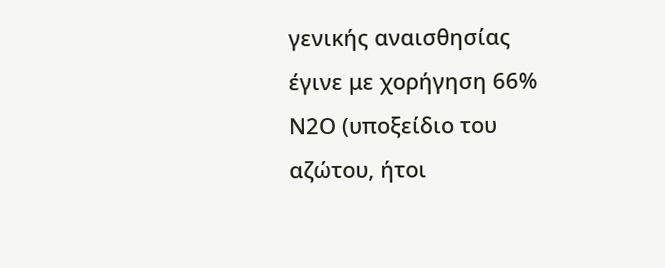γενικής αναισθησίας έγινε με χορήγηση 66% Ν2Ο (υποξείδιο του αζώτου, ήτοι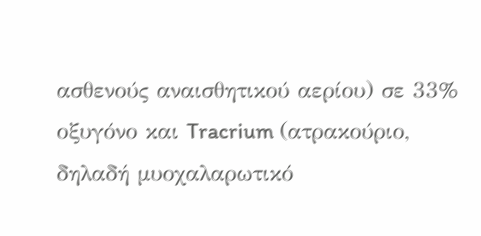ασθενούς αναισθητικού αερίου) σε 33% οξυγόνο και Tracrium (ατρακούριο, δηλαδή μυοχαλαρωτικό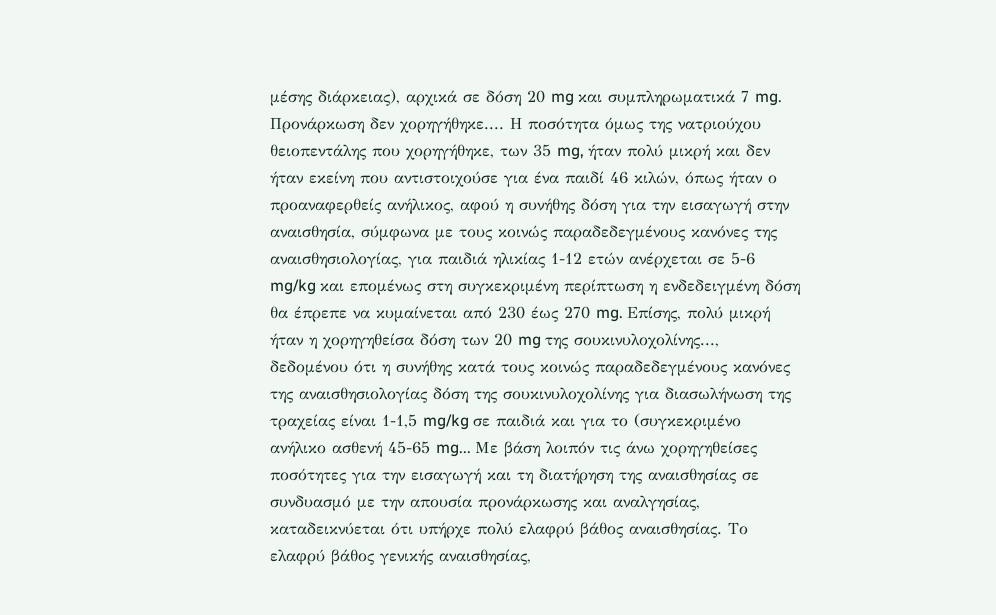μέσης διάρκειας), αρχικά σε δόση 20 mg και συμπληρωματικά 7 mg. Προνάρκωση δεν χορηγήθηκε.... Η ποσότητα όμως της νατριούχου θειοπεντάλης που χορηγήθηκε, των 35 mg, ήταν πολύ μικρή και δεν ήταν εκείνη που αντιστοιχούσε για ένα παιδί 46 κιλών, όπως ήταν ο προαναφερθείς ανήλικος, αφού η συνήθης δόση για την εισαγωγή στην αναισθησία, σύμφωνα με τους κοινώς παραδεδεγμένους κανόνες της αναισθησιολογίας, για παιδιά ηλικίας 1-12 ετών ανέρχεται σε 5-6 mg/kg και επομένως στη συγκεκριμένη περίπτωση η ενδεδειγμένη δόση θα έπρεπε να κυμαίνεται από 230 έως 270 mg. Επίσης, πολύ μικρή ήταν η χορηγηθείσα δόση των 20 mg της σουκινυλοχολίνης..., δεδομένου ότι η συνήθης κατά τους κοινώς παραδεδεγμένους κανόνες της αναισθησιολογίας δόση της σουκινυλοχολίνης για διασωλήνωση της τραχείας είναι 1-1,5 mg/kg σε παιδιά και για το (συγκεκριμένο ανήλικο ασθενή 45-65 mg... Με βάση λοιπόν τις άνω χορηγηθείσες ποσότητες για την εισαγωγή και τη διατήρηση της αναισθησίας σε συνδυασμό με την απουσία προνάρκωσης και αναλγησίας, καταδεικνύεται ότι υπήρχε πολύ ελαφρύ βάθος αναισθησίας. Το ελαφρύ βάθος γενικής αναισθησίας,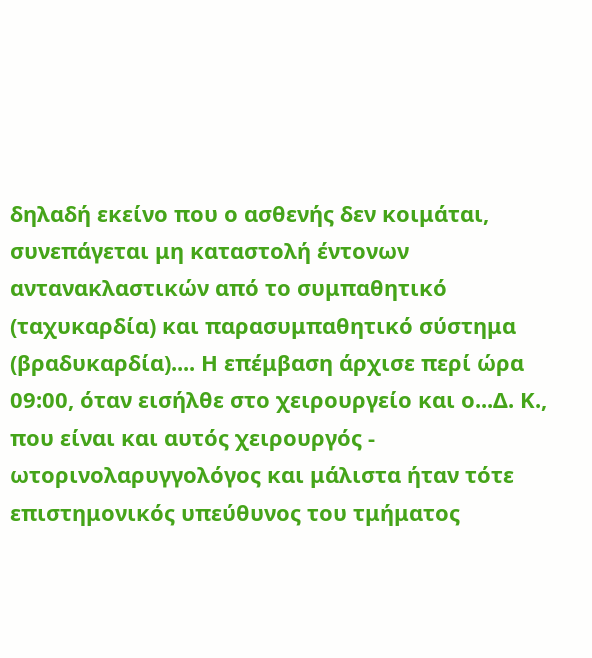δηλαδή εκείνο που ο ασθενής δεν κοιμάται, συνεπάγεται μη καταστολή έντονων αντανακλαστικών από το συμπαθητικό (ταχυκαρδία) και παρασυμπαθητικό σύστημα (βραδυκαρδία).... Η επέμβαση άρχισε περί ώρα 09:00, όταν εισήλθε στο χειρουργείο και ο...Δ. Κ., που είναι και αυτός χειρουργός - ωτορινολαρυγγολόγος και μάλιστα ήταν τότε επιστημονικός υπεύθυνος του τμήματος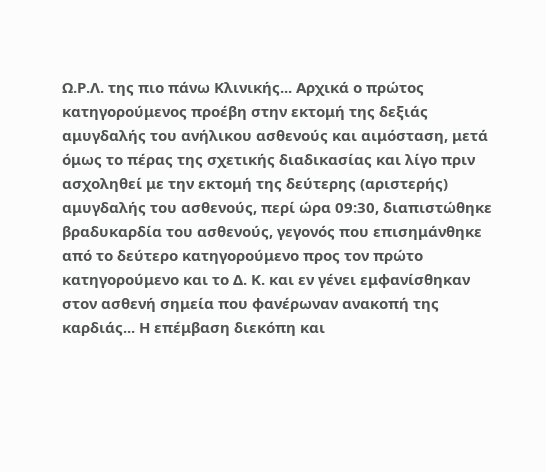Ω.Ρ.Λ. της πιο πάνω Κλινικής... Αρχικά ο πρώτος κατηγορούμενος προέβη στην εκτομή της δεξιάς αμυγδαλής του ανήλικου ασθενούς και αιμόσταση, μετά όμως το πέρας της σχετικής διαδικασίας και λίγο πριν ασχοληθεί με την εκτομή της δεύτερης (αριστερής) αμυγδαλής του ασθενούς, περί ώρα 09:30, διαπιστώθηκε βραδυκαρδία του ασθενούς, γεγονός που επισημάνθηκε από το δεύτερο κατηγορούμενο προς τον πρώτο κατηγορούμενο και το Δ. Κ. και εν γένει εμφανίσθηκαν στον ασθενή σημεία που φανέρωναν ανακοπή της καρδιάς... Η επέμβαση διεκόπη και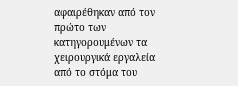αφαιρέθηκαν από τον πρώτο των κατηγορουμένων τα χειρουργικά εργαλεία από το στόμα του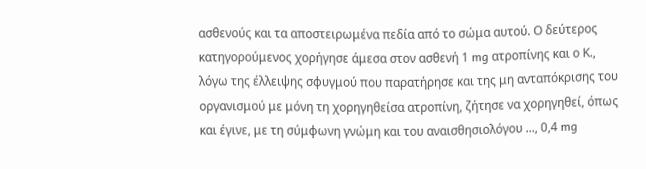ασθενούς και τα αποστειρωμένα πεδία από το σώμα αυτού. Ο δεύτερος κατηγορούμενος χορήγησε άμεσα στον ασθενή 1 mg ατροπίνης και ο Κ., λόγω της έλλειψης σφυγμού που παρατήρησε και της μη ανταπόκρισης του οργανισμού με μόνη τη χορηγηθείσα ατροπίνη, ζήτησε να χορηγηθεί, όπως και έγινε, με τη σύμφωνη γνώμη και του αναισθησιολόγου ..., 0,4 mg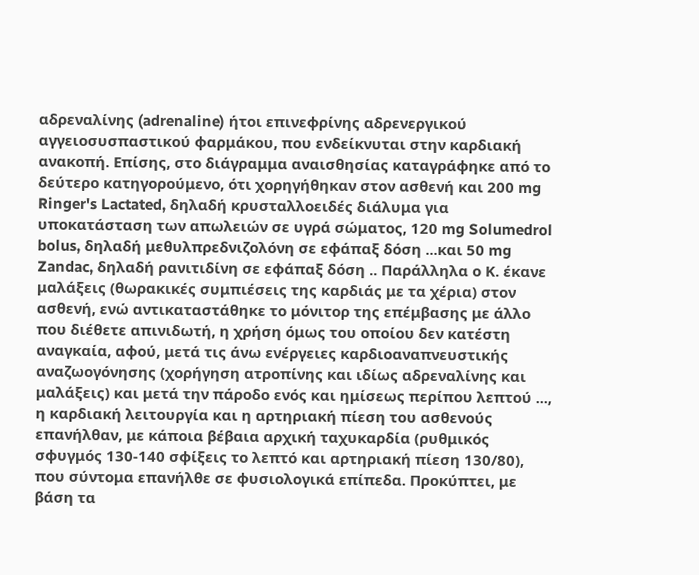αδρεναλίνης (adrenaline) ήτοι επινεφρίνης αδρενεργικού αγγειοσυσπαστικού φαρμάκου, που ενδείκνυται στην καρδιακή ανακοπή. Επίσης, στο διάγραμμα αναισθησίας καταγράφηκε από το δεύτερο κατηγορούμενο, ότι χορηγήθηκαν στον ασθενή και 200 mg Ringer's Lactated, δηλαδή κρυσταλλοειδές διάλυμα για υποκατάσταση των απωλειών σε υγρά σώματος, 120 mg Solumedrol bolus, δηλαδή μεθυλπρεδνιζολόνη σε εφάπαξ δόση ...και 50 mg Zandac, δηλαδή ρανιτιδίνη σε εφάπαξ δόση .. Παράλληλα ο Κ. έκανε μαλάξεις (θωρακικές συμπιέσεις της καρδιάς με τα χέρια) στον ασθενή, ενώ αντικαταστάθηκε το μόνιτορ της επέμβασης με άλλο που διέθετε απινιδωτή, η χρήση όμως του οποίου δεν κατέστη αναγκαία, αφού, μετά τις άνω ενέργειες καρδιοαναπνευστικής αναζωογόνησης (χορήγηση ατροπίνης και ιδίως αδρεναλίνης και μαλάξεις) και μετά την πάροδο ενός και ημίσεως περίπου λεπτού ..., η καρδιακή λειτουργία και η αρτηριακή πίεση του ασθενούς επανήλθαν, με κάποια βέβαια αρχική ταχυκαρδία (ρυθμικός σφυγμός 130-140 σφίξεις το λεπτό και αρτηριακή πίεση 130/80), που σύντομα επανήλθε σε φυσιολογικά επίπεδα. Προκύπτει, με βάση τα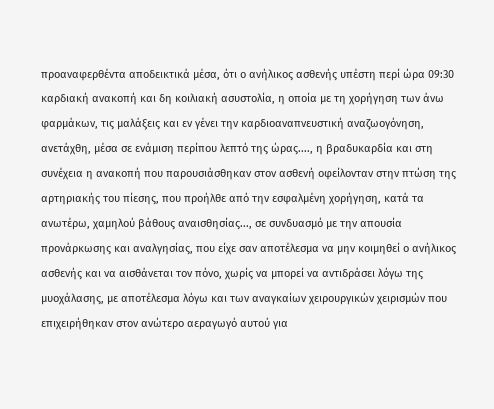προαναφερθέντα αποδεικτικά μέσα, ότι ο ανήλικος ασθενής υπέστη περί ώρα 09:30 καρδιακή ανακοπή και δη κοιλιακή ασυστολία, η οποία με τη χορήγηση των άνω φαρμάκων, τις μαλάξεις και εν γένει την καρδιοαναπνευστική αναζωογόνηση, ανετάχθη, μέσα σε ενάμιση περίπου λεπτό της ώρας...., η βραδυκαρδία και στη συνέχεια η ανακοπή που παρουσιάσθηκαν στον ασθενή οφείλονταν στην πτώση της αρτηριακής του πίεσης, που προήλθε από την εσφαλμένη χορήγηση, κατά τα ανωτέρω, χαμηλού βάθους αναισθησίας..., σε συνδυασμό με την απουσία προνάρκωσης και αναλγησίας, που είχε σαν αποτέλεσμα να μην κοιμηθεί ο ανήλικος ασθενής και να αισθάνεται τον πόνο, χωρίς να μπορεί να αντιδράσει λόγω της μυοχάλασης, με αποτέλεσμα λόγω και των αναγκαίων χειρουργικών χειρισμών που επιχειρήθηκαν στον ανώτερο αεραγωγό αυτού για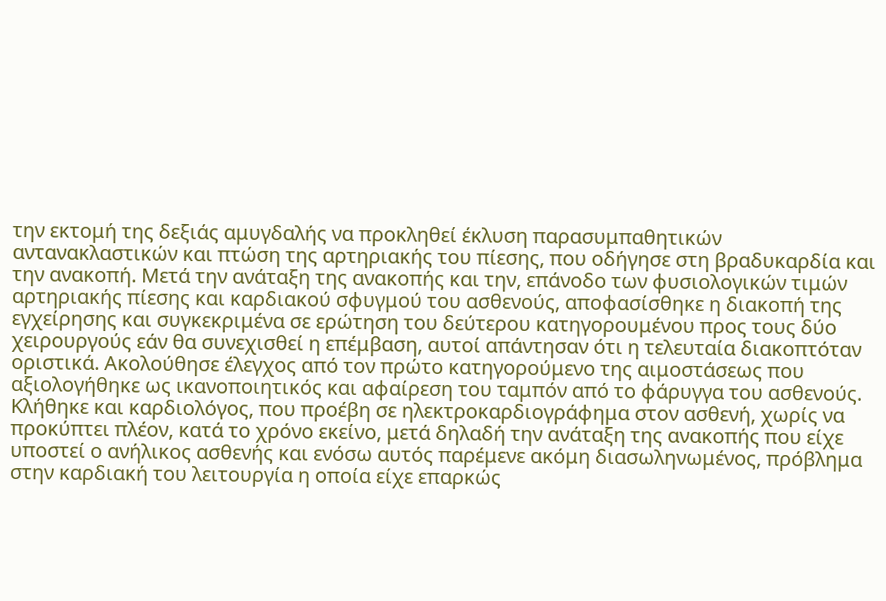την εκτομή της δεξιάς αμυγδαλής να προκληθεί έκλυση παρασυμπαθητικών αντανακλαστικών και πτώση της αρτηριακής του πίεσης, που οδήγησε στη βραδυκαρδία και την ανακοπή. Μετά την ανάταξη της ανακοπής και την, επάνοδο των φυσιολογικών τιμών αρτηριακής πίεσης και καρδιακού σφυγμού του ασθενούς, αποφασίσθηκε η διακοπή της εγχείρησης και συγκεκριμένα σε ερώτηση του δεύτερου κατηγορουμένου προς τους δύο χειρουργούς εάν θα συνεχισθεί η επέμβαση, αυτοί απάντησαν ότι η τελευταία διακοπτόταν οριστικά. Ακολούθησε έλεγχος από τον πρώτο κατηγορούμενο της αιμοστάσεως που αξιολογήθηκε ως ικανοποιητικός και αφαίρεση του ταμπόν από το φάρυγγα του ασθενούς. Κλήθηκε και καρδιολόγος, που προέβη σε ηλεκτροκαρδιογράφημα στον ασθενή, χωρίς να προκύπτει πλέον, κατά το χρόνο εκείνο, μετά δηλαδή την ανάταξη της ανακοπής που είχε υποστεί ο ανήλικος ασθενής και ενόσω αυτός παρέμενε ακόμη διασωληνωμένος, πρόβλημα στην καρδιακή του λειτουργία η οποία είχε επαρκώς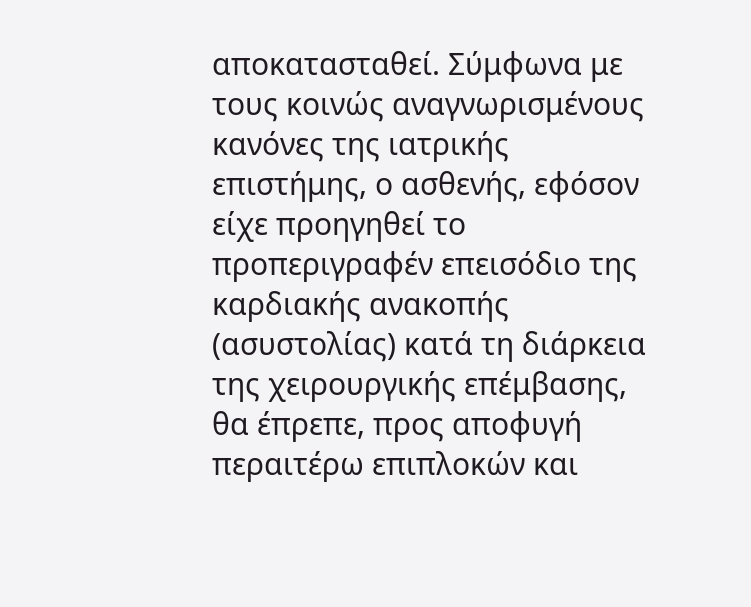αποκατασταθεί. Σύμφωνα με τους κοινώς αναγνωρισμένους κανόνες της ιατρικής επιστήμης, ο ασθενής, εφόσον είχε προηγηθεί το προπεριγραφέν επεισόδιο της καρδιακής ανακοπής (ασυστολίας) κατά τη διάρκεια της χειρουργικής επέμβασης, θα έπρεπε, προς αποφυγή περαιτέρω επιπλοκών και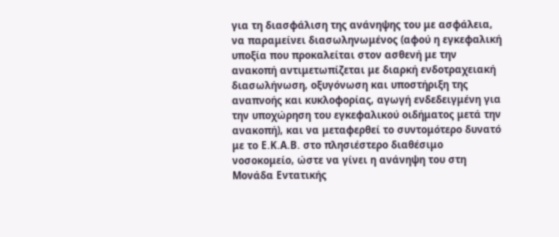για τη διασφάλιση της ανάνηψης του με ασφάλεια, να παραμείνει διασωληνωμένος (αφού η εγκεφαλική υποξία που προκαλείται στον ασθενή με την ανακοπή αντιμετωπίζεται με διαρκή ενδοτραχειακή διασωλήνωση, οξυγόνωση και υποστήριξη της αναπνοής και κυκλοφορίας, αγωγή ενδεδειγμένη για την υποχώρηση του εγκεφαλικού οιδήματος μετά την ανακοπή), και να μεταφερθεί το συντομότερο δυνατό με το Ε.Κ.Α.Β. στο πλησιέστερο διαθέσιμο νοσοκομείο, ώστε να γίνει η ανάνηψη του στη Μονάδα Εντατικής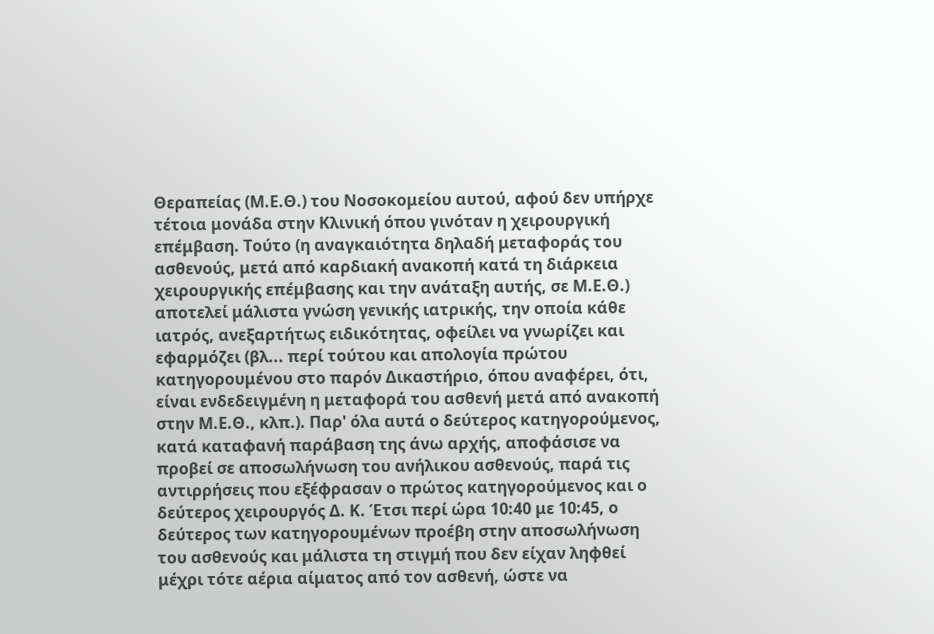Θεραπείας (Μ.Ε.Θ.) του Νοσοκομείου αυτού, αφού δεν υπήρχε τέτοια μονάδα στην Κλινική όπου γινόταν η χειρουργική επέμβαση. Τούτο (η αναγκαιότητα δηλαδή μεταφοράς του ασθενούς, μετά από καρδιακή ανακοπή κατά τη διάρκεια χειρουργικής επέμβασης και την ανάταξη αυτής, σε Μ.Ε.Θ.) αποτελεί μάλιστα γνώση γενικής ιατρικής, την οποία κάθε ιατρός, ανεξαρτήτως ειδικότητας, οφείλει να γνωρίζει και εφαρμόζει (βλ... περί τούτου και απολογία πρώτου κατηγορουμένου στο παρόν Δικαστήριο, όπου αναφέρει, ότι, είναι ενδεδειγμένη η μεταφορά του ασθενή μετά από ανακοπή στην Μ.Ε.Θ., κλπ.). Παρ' όλα αυτά ο δεύτερος κατηγορούμενος, κατά καταφανή παράβαση της άνω αρχής, αποφάσισε να προβεί σε αποσωλήνωση του ανήλικου ασθενούς, παρά τις αντιρρήσεις που εξέφρασαν ο πρώτος κατηγορούμενος και ο δεύτερος χειρουργός Δ. Κ. Έτσι περί ώρα 10:40 με 10:45, ο δεύτερος των κατηγορουμένων προέβη στην αποσωλήνωση του ασθενούς και μάλιστα τη στιγμή που δεν είχαν ληφθεί μέχρι τότε αέρια αίματος από τον ασθενή, ώστε να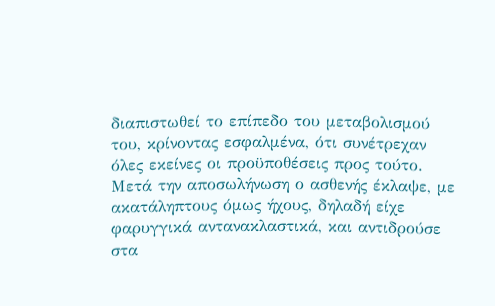διαπιστωθεί το επίπεδο του μεταβολισμού του, κρίνοντας εσφαλμένα, ότι συνέτρεχαν όλες εκείνες οι προϋποθέσεις προς τούτο. Μετά την αποσωλήνωση ο ασθενής έκλαψε, με ακατάληπτους όμως ήχους, δηλαδή είχε φαρυγγικά αντανακλαστικά, και αντιδρούσε στα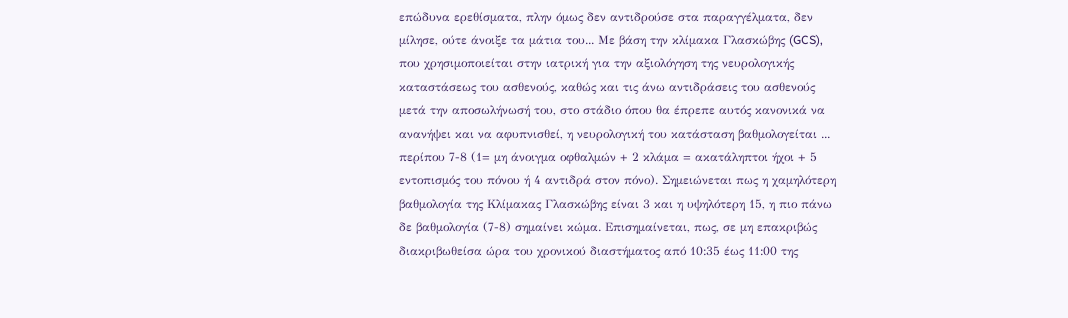επώδυνα ερεθίσματα, πλην όμως δεν αντιδρούσε στα παραγγέλματα, δεν μίλησε, ούτε άνοιξε τα μάτια του... Με βάση την κλίμακα Γλασκώβης (GCS), που χρησιμοποιείται στην ιατρική για την αξιολόγηση της νευρολογικής καταστάσεως του ασθενούς, καθώς και τις άνω αντιδράσεις του ασθενούς μετά την αποσωλήνωσή του, στο στάδιο όπου θα έπρεπε αυτός κανονικά να ανανήψει και να αφυπνισθεί, η νευρολογική του κατάσταση βαθμολογείται ... περίπου 7-8 (1= μη άνοιγμα οφθαλμών + 2 κλάμα = ακατάληπτοι ήχοι + 5 εντοπισμός του πόνου ή 4 αντιδρά στον πόνο). Σημειώνεται πως η χαμηλότερη βαθμολογία της Κλίμακας Γλασκώβης είναι 3 και η υψηλότερη 15, η πιο πάνω δε βαθμολογία (7-8) σημαίνει κώμα. Επισημαίνεται, πως, σε μη επακριβώς διακριβωθείσα ώρα του χρονικού διαστήματος από 10:35 έως 11:00 της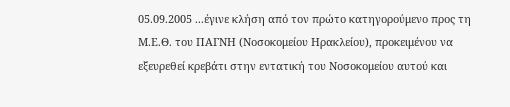05.09.2005 ...έγινε κλήση από τον πρώτο κατηγορούμενο προς τη Μ.Ε.Θ. του ΠΑΓΝΗ (Νοσοκομείου Ηρακλείου), προκειμένου να εξευρεθεί κρεβάτι στην εντατική του Νοσοκομείου αυτού και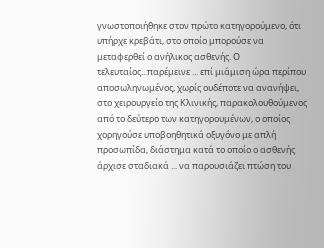γνωστοποιήθηκε στον πρώτο κατηγορούμενο, ότι υπήρχε κρεβάτι, στο οποίο μπορούσε να μεταφερθεί ο ανήλικος ασθενής. Ο τελευταίος...παρέμεινε ... επί μιάμιση ώρα περίπου αποσωληνωμένος, χωρίς ουδέποτε να ανανήψει, στο χειρουργείο της Κλινικής, παρακολουθούμενος από το δεύτερο των κατηγορουμένων, ο οποίος χορηγούσε υποβοηθητικά οξυγόνο με απλή προσωπίδα, διάστημα κατά το οποίο ο ασθενής άρχισε σταδιακά ... να παρουσιάζει πτώση του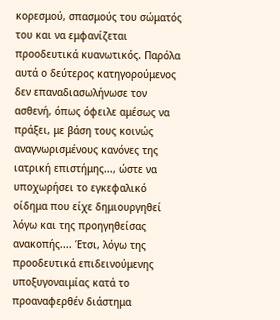κορεσμού, σπασμούς του σώματός του και να εμφανίζεται προοδευτικά κυανωτικός. Παρόλα αυτά ο δεύτερος κατηγορούμενος δεν επαναδιασωλήνωσε τον ασθενή, όπως όφειλε αμέσως να πράξει, με βάση τους κοινώς αναγνωρισμένους κανόνες της ιατρική επιστήμης..., ώστε να υποχωρήσει το εγκεφαλικό οίδημα που είχε δημιουργηθεί λόγω και της προηγηθείσας ανακοπής.... Έτσι, λόγω της προοδευτικά επιδεινούμενης υποξυγοναιμίας κατά το προαναφερθέν διάστημα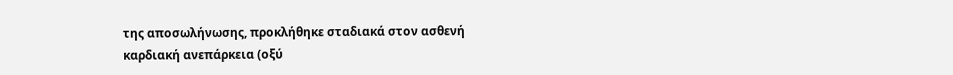της αποσωλήνωσης, προκλήθηκε σταδιακά στον ασθενή καρδιακή ανεπάρκεια (οξύ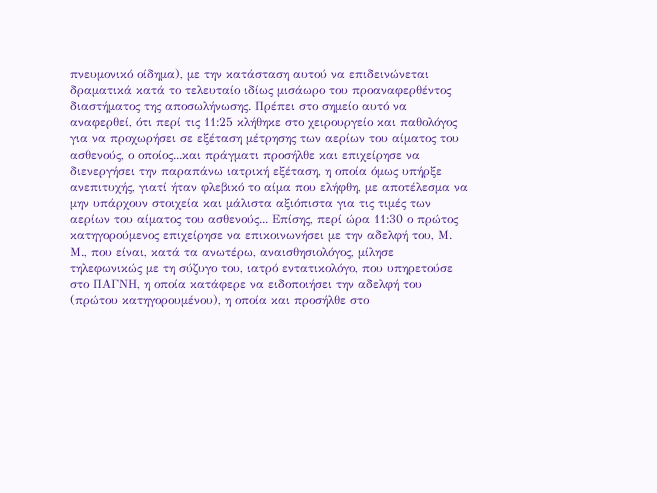πνευμονικό οίδημα), με την κατάσταση αυτού να επιδεινώνεται δραματικά κατά το τελευταίο ιδίως μισάωρο του προαναφερθέντος διαστήματος της αποσωλήνωσης. Πρέπει στο σημείο αυτό να αναφερθεί, ότι περί τις 11:25 κλήθηκε στο χειρουργείο και παθολόγος για να προχωρήσει σε εξέταση μέτρησης των αερίων του αίματος του ασθενούς, ο οποίος...και πράγματι προσήλθε και επιχείρησε να διενεργήσει την παραπάνω ιατρική εξέταση, η οποία όμως υπήρξε ανεπιτυχής, γιατί ήταν φλεβικό το αίμα που ελήφθη, με αποτέλεσμα να μην υπάρχουν στοιχεία και μάλιστα αξιόπιστα για τις τιμές των αερίων του αίματος του ασθενούς... Επίσης, περί ώρα 11:30 ο πρώτος κατηγορούμενος επιχείρησε να επικοινωνήσει με την αδελφή του, Μ. Μ., που είναι, κατά τα ανωτέρω, αναισθησιολόγος, μίλησε τηλεφωνικώς με τη σύζυγο του, ιατρό εντατικολόγο, που υπηρετούσε στο ΠΑΓΝΗ, η οποία κατάφερε να ειδοποιήσει την αδελφή του (πρώτου κατηγορουμένου), η οποία και προσήλθε στο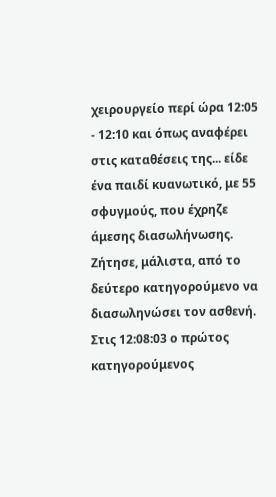χειρουργείο περί ώρα 12:05 - 12:10 και όπως αναφέρει στις καταθέσεις της... είδε ένα παιδί κυανωτικό, με 55 σφυγμούς, που έχρηζε άμεσης διασωλήνωσης. Ζήτησε, μάλιστα, από το δεύτερο κατηγορούμενο να διασωληνώσει τον ασθενή. Στις 12:08:03 ο πρώτος κατηγορούμενος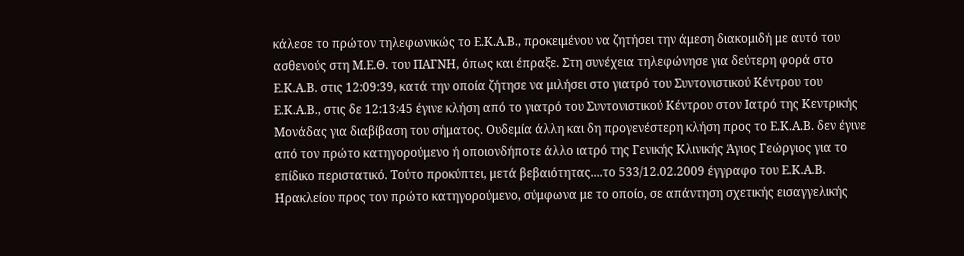κάλεσε το πρώτον τηλεφωνικώς το Ε.Κ.Α.Β., προκειμένου να ζητήσει την άμεση διακομιδή με αυτό του ασθενούς στη Μ.Ε.Θ. του ΠΑΓΝΗ, όπως και έπραξε. Στη συνέχεια τηλεφώνησε για δεύτερη φορά στο Ε.Κ.Α.Β. στις 12:09:39, κατά την οποία ζήτησε να μιλήσει στο γιατρό του Συντονιστικού Κέντρου του Ε.Κ.Α.Β., στις δε 12:13:45 έγινε κλήση από το γιατρό του Συντονιστικού Κέντρου στον Ιατρό της Κεντρικής Μονάδας για διαβίβαση του σήματος. Ουδεμία άλλη και δη προγενέστερη κλήση προς το Ε.Κ.Α.Β. δεν έγινε από τον πρώτο κατηγορούμενο ή οποιονδήποτε άλλο ιατρό της Γενικής Κλινικής Άγιος Γεώργιος για το επίδικο περιστατικό. Τούτο προκύπτει, μετά βεβαιότητας....το 533/12.02.2009 έγγραφο του Ε.Κ.Α.Β. Ηρακλείου προς τον πρώτο κατηγορούμενο, σύμφωνα με το οποίο, σε απάντηση σχετικής εισαγγελικής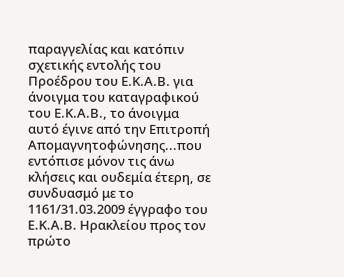παραγγελίας και κατόπιν σχετικής εντολής του Προέδρου του Ε.Κ.Α.Β. για άνοιγμα του καταγραφικού του Ε.Κ.Α.Β., το άνοιγμα αυτό έγινε από την Επιτροπή Απομαγνητοφώνησης...που εντόπισε μόνον τις άνω κλήσεις και ουδεμία έτερη, σε συνδυασμό με το 1161/31.03.2009 έγγραφο του Ε.Κ.Α.Β. Ηρακλείου προς τον πρώτο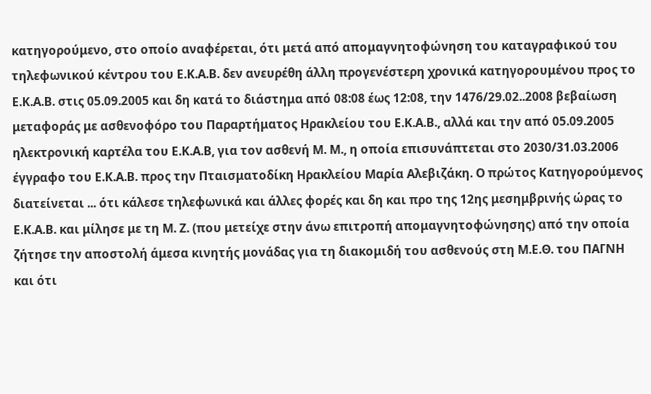κατηγορούμενο, στο οποίο αναφέρεται, ότι μετά από απομαγνητοφώνηση του καταγραφικού του τηλεφωνικού κέντρου του Ε.Κ.Α.Β. δεν ανευρέθη άλλη προγενέστερη χρονικά κατηγορουμένου προς το Ε.Κ.Α.Β. στις 05.09.2005 και δη κατά το διάστημα από 08:08 έως 12:08, την 1476/29.02..2008 βεβαίωση μεταφοράς με ασθενοφόρο του Παραρτήματος Ηρακλείου του Ε.Κ.Α.Β., αλλά και την από 05.09.2005 ηλεκτρονική καρτέλα του Ε.Κ.Α.Β, για τον ασθενή Μ. Μ., η οποία επισυνάπτεται στο 2030/31.03.2006 έγγραφο του Ε.Κ.Α.Β. προς την Πταισματοδίκη Ηρακλείου Μαρία Αλεβιζάκη. Ο πρώτος Κατηγορούμενος διατείνεται ... ότι κάλεσε τηλεφωνικά και άλλες φορές και δη και προ της 12ης μεσημβρινής ώρας το Ε.Κ.Α.Β. και μίλησε με τη Μ. Ζ. (που μετείχε στην άνω επιτροπή απομαγνητοφώνησης) από την οποία ζήτησε την αποστολή άμεσα κινητής μονάδας για τη διακομιδή του ασθενούς στη Μ.Ε.Θ. του ΠΑΓΝΗ και ότι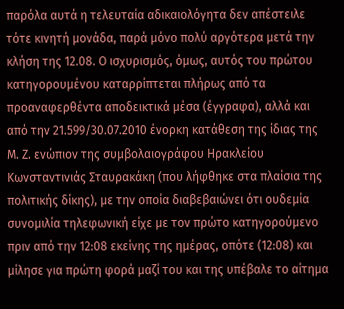παρόλα αυτά η τελευταία αδικαιολόγητα δεν απέστειλε τότε κινητή μονάδα, παρά μόνο πολύ αργότερα μετά την κλήση της 12.08. Ο ισχυρισμός, όμως, αυτός του πρώτου κατηγορουμένου καταρρίπτεται πλήρως από τα προαναφερθέντα αποδεικτικά μέσα (έγγραφα), αλλά και από την 21.599/30.07.2010 ένορκη κατάθεση της ίδιας της Μ. Ζ. ενώπιον της συμβολαιογράφου Ηρακλείου Κωνσταντινιάς Σταυρακάκη (που λήφθηκε στα πλαίσια της πολιτικής δίκης), με την οποία διαβεβαιώνει ότι ουδεμία συνομιλία τηλεφωνική είχε με τον πρώτο κατηγορούμενο πριν από την 12:08 εκείνης της ημέρας, οπότε (12:08) και μίλησε για πρώτη φορά μαζί του και της υπέβαλε το αίτημα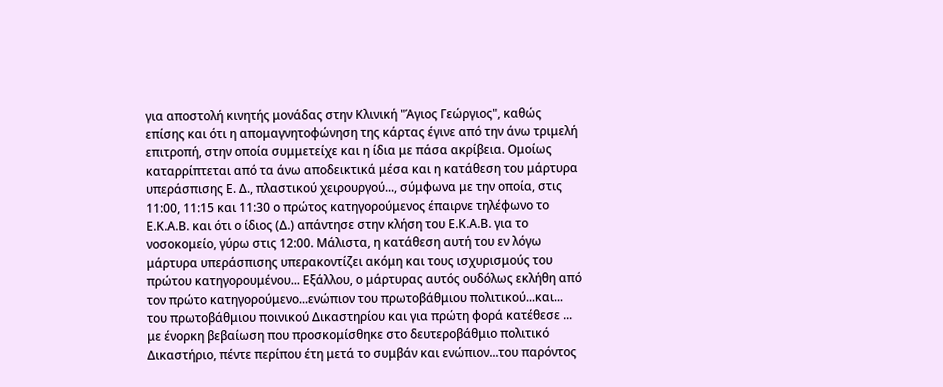για αποστολή κινητής μονάδας στην Κλινική "Άγιος Γεώργιος", καθώς επίσης και ότι η απομαγνητοφώνηση της κάρτας έγινε από την άνω τριμελή επιτροπή, στην οποία συμμετείχε και η ίδια με πάσα ακρίβεια. Ομοίως καταρρίπτεται από τα άνω αποδεικτικά μέσα και η κατάθεση του μάρτυρα υπεράσπισης Ε. Δ., πλαστικού χειρουργού..., σύμφωνα με την οποία, στις 11:00, 11:15 και 11:30 ο πρώτος κατηγορούμενος έπαιρνε τηλέφωνο το Ε.Κ.Α.Β. και ότι ο ίδιος (Δ.) απάντησε στην κλήση του Ε.Κ.Α.Β. για το νοσοκομείο, γύρω στις 12:00. Μάλιστα, η κατάθεση αυτή του εν λόγω μάρτυρα υπεράσπισης υπερακοντίζει ακόμη και τους ισχυρισμούς του πρώτου κατηγορουμένου... Εξάλλου, ο μάρτυρας αυτός ουδόλως εκλήθη από τον πρώτο κατηγορούμενο...ενώπιον του πρωτοβάθμιου πολιτικού...και... του πρωτοβάθμιου ποινικού Δικαστηρίου και για πρώτη φορά κατέθεσε ... με ένορκη βεβαίωση που προσκομίσθηκε στο δευτεροβάθμιο πολιτικό Δικαστήριο, πέντε περίπου έτη μετά το συμβάν και ενώπιον...του παρόντος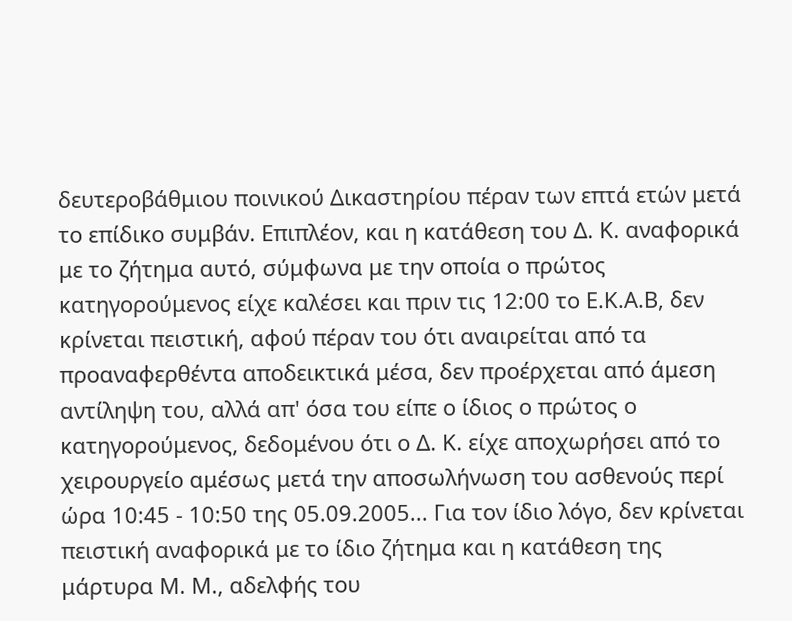δευτεροβάθμιου ποινικού Δικαστηρίου πέραν των επτά ετών μετά το επίδικο συμβάν. Επιπλέον, και η κατάθεση του Δ. Κ. αναφορικά με το ζήτημα αυτό, σύμφωνα με την οποία ο πρώτος κατηγορούμενος είχε καλέσει και πριν τις 12:00 το Ε.Κ.Α.Β, δεν κρίνεται πειστική, αφού πέραν του ότι αναιρείται από τα προαναφερθέντα αποδεικτικά μέσα, δεν προέρχεται από άμεση αντίληψη του, αλλά απ' όσα του είπε ο ίδιος ο πρώτος ο κατηγορούμενος, δεδομένου ότι ο Δ. Κ. είχε αποχωρήσει από το χειρουργείο αμέσως μετά την αποσωλήνωση του ασθενούς περί ώρα 10:45 - 10:50 της 05.09.2005... Για τον ίδιο λόγο, δεν κρίνεται πειστική αναφορικά με το ίδιο ζήτημα και η κατάθεση της μάρτυρα Μ. Μ., αδελφής του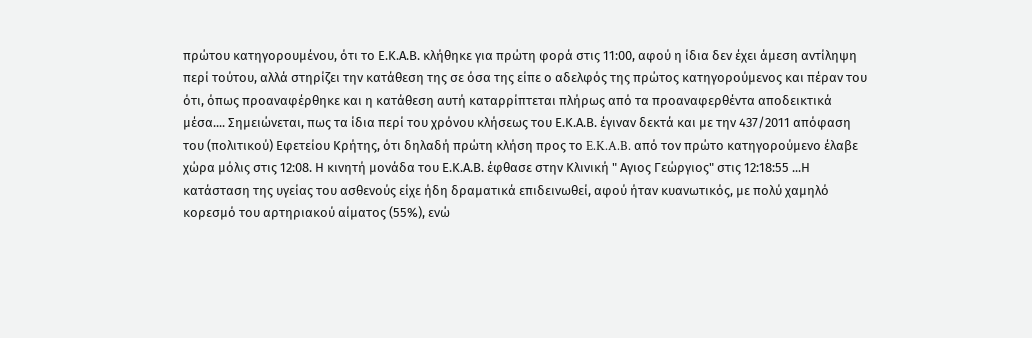πρώτου κατηγορουμένου, ότι το Ε.Κ.Α.Β. κλήθηκε για πρώτη φορά στις 11:00, αφού η ίδια δεν έχει άμεση αντίληψη περί τούτου, αλλά στηρίζει την κατάθεση της σε όσα της είπε ο αδελφός της πρώτος κατηγορούμενος και πέραν του ότι, όπως προαναφέρθηκε και η κατάθεση αυτή καταρρίπτεται πλήρως από τα προαναφερθέντα αποδεικτικά μέσα.... Σημειώνεται, πως τα ίδια περί του χρόνου κλήσεως του Ε.Κ.Α.Β. έγιναν δεκτά και με την 437/2011 απόφαση του (πολιτικού) Εφετείου Κρήτης, ότι δηλαδή πρώτη κλήση προς το E.K.A.B. από τον πρώτο κατηγορούμενο έλαβε χώρα μόλις στις 12:08. Η κινητή μονάδα του Ε.Κ.Α.Β. έφθασε στην Κλινική " Αγιος Γεώργιος" στις 12:18:55 ...Η κατάσταση της υγείας του ασθενούς είχε ήδη δραματικά επιδεινωθεί, αφού ήταν κυανωτικός, με πολύ χαμηλό κορεσμό του αρτηριακού αίματος (55%), ενώ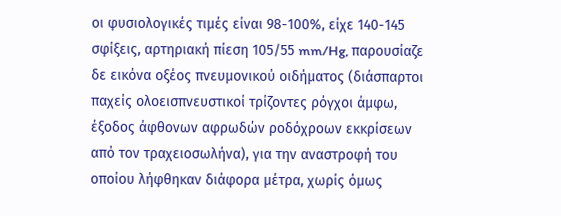οι φυσιολογικές τιμές είναι 98-100%, είχε 140-145 σφίξεις, αρτηριακή πίεση 105/55 mm/Hg, παρουσίαζε δε εικόνα οξέος πνευμονικού οιδήματος (διάσπαρτοι παχείς ολοεισπνευστικοί τρίζοντες ρόγχοι άμφω, έξοδος άφθονων αφρωδών ροδόχροων εκκρίσεων από τον τραχειοσωλήνα), για την αναστροφή του οποίου λήφθηκαν διάφορα μέτρα, χωρίς όμως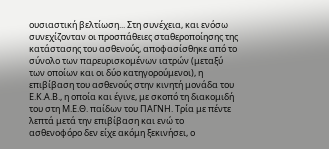ουσιαστική βελτίωση... Στη συνέχεια, και ενόσω συνεχίζονταν οι προσπάθειες σταθεροποίησης της κατάστασης του ασθενούς, αποφασίσθηκε από το σύνολο των παρευρισκομένων ιατρών (μεταξύ των οποίων και οι δύο κατηγορούμενοι), η επιβίβαση του ασθενούς στην κινητή μονάδα του Ε.Κ.Α.Β., η οποία και έγινε, με σκοπό τη διακομιδή του στη Μ.Ε.Θ. παίδων του ΠΑΓΝΗ. Τρία με πέντε λεπτά μετά την επιβίβαση και ενώ το ασθενοφόρο δεν είχε ακόμη ξεκινήσει, ο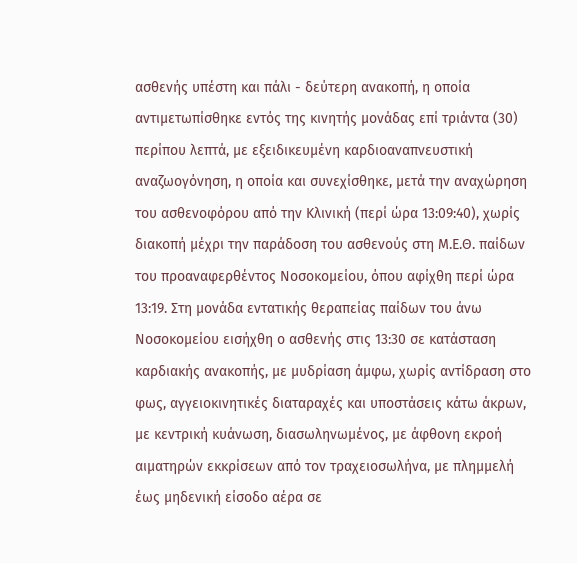ασθενής υπέστη και πάλι - δεύτερη ανακοπή, η οποία αντιμετωπίσθηκε εντός της κινητής μονάδας επί τριάντα (30) περίπου λεπτά, με εξειδικευμένη καρδιοαναπνευστική αναζωογόνηση, η οποία και συνεχίσθηκε, μετά την αναχώρηση του ασθενοφόρου από την Κλινική (περί ώρα 13:09:40), χωρίς διακοπή μέχρι την παράδοση του ασθενούς στη Μ.Ε.Θ. παίδων του προαναφερθέντος Νοσοκομείου, όπου αφίχθη περί ώρα 13:19. Στη μονάδα εντατικής θεραπείας παίδων του άνω Νοσοκομείου εισήχθη ο ασθενής στις 13:30 σε κατάσταση καρδιακής ανακοπής, με μυδρίαση άμφω, χωρίς αντίδραση στο φως, αγγειοκινητικές διαταραχές και υποστάσεις κάτω άκρων, με κεντρική κυάνωση, διασωληνωμένος, με άφθονη εκροή αιματηρών εκκρίσεων από τον τραχειοσωλήνα, με πλημμελή έως μηδενική είσοδο αέρα σε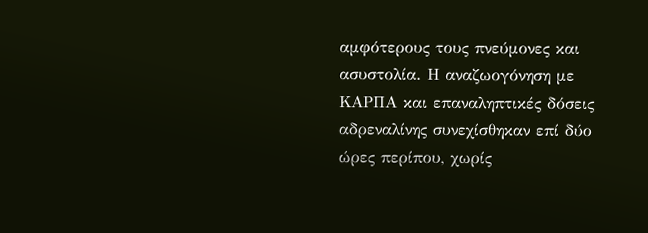αμφότερους τους πνεύμονες και ασυστολία. Η αναζωογόνηση με ΚΑΡΠΑ και επαναληπτικές δόσεις αδρεναλίνης συνεχίσθηκαν επί δύο ώρες περίπου, χωρίς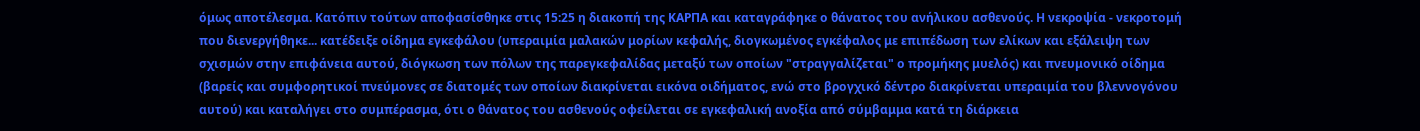όμως αποτέλεσμα. Κατόπιν τούτων αποφασίσθηκε στις 15:25 η διακοπή της ΚΑΡΠΑ και καταγράφηκε ο θάνατος του ανήλικου ασθενούς. Η νεκροψία - νεκροτομή που διενεργήθηκε... κατέδειξε οίδημα εγκεφάλου (υπεραιμία μαλακών μορίων κεφαλής, διογκωμένος εγκέφαλος με επιπέδωση των ελίκων και εξάλειψη των σχισμών στην επιφάνεια αυτού, διόγκωση των πόλων της παρεγκεφαλίδας μεταξύ των οποίων "στραγγαλίζεται" ο προμήκης μυελός) και πνευμονικό οίδημα (βαρείς και συμφορητικοί πνεύμονες σε διατομές των οποίων διακρίνεται εικόνα οιδήματος, ενώ στο βρογχικό δέντρο διακρίνεται υπεραιμία του βλεννογόνου αυτού) και καταλήγει στο συμπέρασμα, ότι ο θάνατος του ασθενούς οφείλεται σε εγκεφαλική ανοξία από σύμβαμμα κατά τη διάρκεια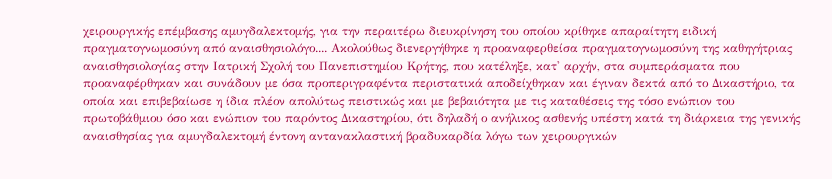χειρουργικής επέμβασης αμυγδαλεκτομής, για την περαιτέρω διευκρίνηση του οποίου κρίθηκε απαραίτητη ειδική πραγματογνωμοσύνη από αναισθησιολόγο.... Ακολούθως διενεργήθηκε η προαναφερθείσα πραγματογνωμοσύνη της καθηγήτριας αναισθησιολογίας στην Ιατρική Σχολή του Πανεπιστημίου Κρήτης, που κατέληξε, κατ' αρχήν, στα συμπεράσματα που προαναφέρθηκαν και συνάδουν με όσα προπεριγραφέντα περιστατικά αποδείχθηκαν και έγιναν δεκτά από το Δικαστήριο, τα οποία και επιβεβαίωσε η ίδια πλέον απολύτως πειστικώς και με βεβαιότητα με τις καταθέσεις της τόσο ενώπιον του πρωτοβάθμιου όσο και ενώπιον του παρόντος Δικαστηρίου, ότι δηλαδή ο ανήλικος ασθενής υπέστη κατά τη διάρκεια της γενικής αναισθησίας για αμυγδαλεκτομή έντονη αντανακλαστική βραδυκαρδία λόγω των χειρουργικών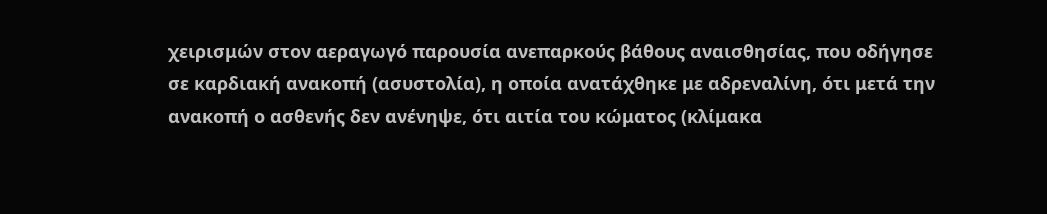χειρισμών στον αεραγωγό παρουσία ανεπαρκούς βάθους αναισθησίας, που οδήγησε σε καρδιακή ανακοπή (ασυστολία), η οποία ανατάχθηκε με αδρεναλίνη, ότι μετά την ανακοπή ο ασθενής δεν ανένηψε, ότι αιτία του κώματος (κλίμακα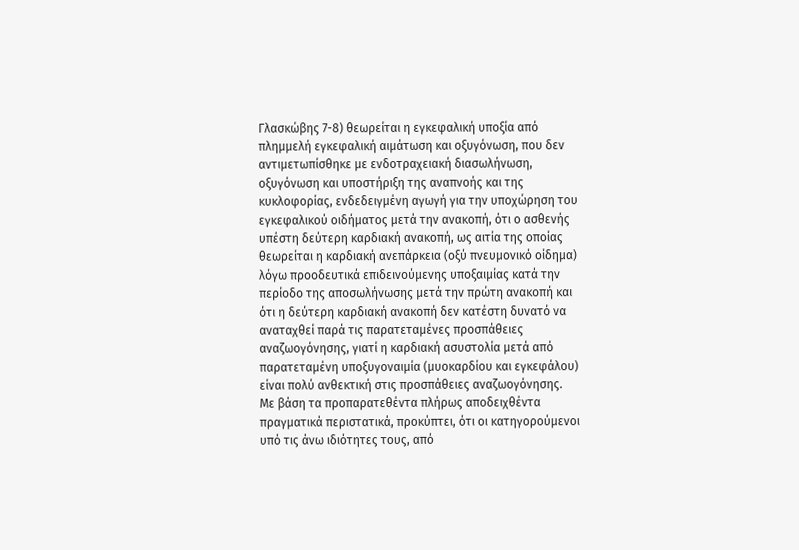Γλασκώβης 7-8) θεωρείται η εγκεφαλική υποξία από πλημμελή εγκεφαλική αιμάτωση και οξυγόνωση, που δεν αντιμετωπίσθηκε με ενδοτραχειακή διασωλήνωση, οξυγόνωση και υποστήριξη της αναπνοής και της κυκλοφορίας, ενδεδειγμένη αγωγή για την υποχώρηση του εγκεφαλικού οιδήματος μετά την ανακοπή, ότι ο ασθενής υπέστη δεύτερη καρδιακή ανακοπή, ως αιτία της οποίας θεωρείται η καρδιακή ανεπάρκεια (οξύ πνευμονικό οίδημα) λόγω προοδευτικά επιδεινούμενης υποξαιμίας κατά την περίοδο της αποσωλήνωσης μετά την πρώτη ανακοπή και ότι η δεύτερη καρδιακή ανακοπή δεν κατέστη δυνατό να αναταχθεί παρά τις παρατεταμένες προσπάθειες αναζωογόνησης, γιατί η καρδιακή ασυστολία μετά από παρατεταμένη υποξυγοναιμία (μυοκαρδίου και εγκεφάλου) είναι πολύ ανθεκτική στις προσπάθειες αναζωογόνησης. Με βάση τα προπαρατεθέντα πλήρως αποδειχθέντα πραγματικά περιστατικά, προκύπτει, ότι οι κατηγορούμενοι υπό τις άνω ιδιότητες τους, από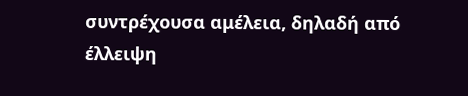συντρέχουσα αμέλεια, δηλαδή από έλλειψη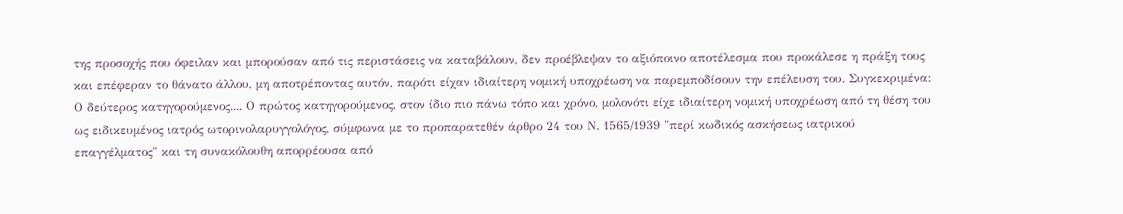της προσοχής που όφειλαν και μπορούσαν από τις περιστάσεις να καταβάλουν, δεν προέβλεψαν το αξιόποινο αποτέλεσμα που προκάλεσε η πράξη τους και επέφεραν το θάνατο άλλου, μη αποτρέποντας αυτόν, παρότι είχαν ιδιαίτερη νομική υποχρέωση να παρεμποδίσουν την επέλευση του. Συγκεκριμένα: Ο δεύτερος κατηγορούμενος.... Ο πρώτος κατηγορούμενος, στον ίδιο πιο πάνω τόπο και χρόνο, μολονότι είχε ιδιαίτερη νομική υποχρέωση από τη θέση του ως ειδικευμένος ιατρός ωτορινολαρυγγολόγος, σύμφωνα με το προπαρατεθέν άρθρο 24 του Ν. 1565/1939 "περί κωδικός ασκήσεως ιατρικού επαγγέλματος" και τη συνακόλουθη απορρέουσα από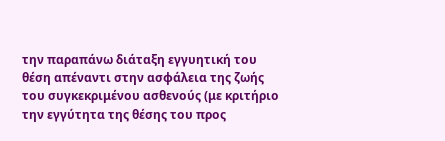την παραπάνω διάταξη εγγυητική του θέση απέναντι στην ασφάλεια της ζωής του συγκεκριμένου ασθενούς (με κριτήριο την εγγύτητα της θέσης του προς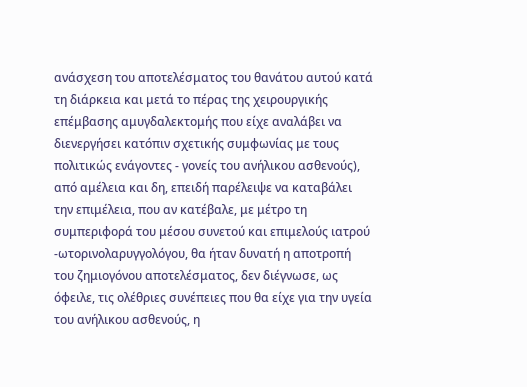ανάσχεση του αποτελέσματος του θανάτου αυτού κατά τη διάρκεια και μετά το πέρας της χειρουργικής επέμβασης αμυγδαλεκτομής που είχε αναλάβει να διενεργήσει κατόπιν σχετικής συμφωνίας με τους πολιτικώς ενάγοντες - γονείς του ανήλικου ασθενούς), από αμέλεια και δη, επειδή παρέλειψε να καταβάλει την επιμέλεια, που αν κατέβαλε, με μέτρο τη συμπεριφορά του μέσου συνετού και επιμελούς ιατρού -ωτορινολαρυγγολόγου, θα ήταν δυνατή η αποτροπή του ζημιογόνου αποτελέσματος, δεν διέγνωσε, ως όφειλε, τις ολέθριες συνέπειες που θα είχε για την υγεία του ανήλικου ασθενούς, η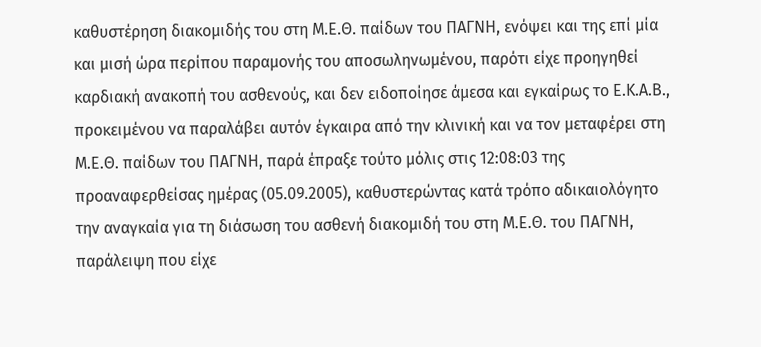καθυστέρηση διακομιδής του στη Μ.Ε.Θ. παίδων του ΠΑΓΝΗ, ενόψει και της επί μία και μισή ώρα περίπου παραμονής του αποσωληνωμένου, παρότι είχε προηγηθεί καρδιακή ανακοπή του ασθενούς, και δεν ειδοποίησε άμεσα και εγκαίρως το Ε.Κ.Α.Β., προκειμένου να παραλάβει αυτόν έγκαιρα από την κλινική και να τον μεταφέρει στη Μ.Ε.Θ. παίδων του ΠΑΓΝΗ, παρά έπραξε τούτο μόλις στις 12:08:03 της προαναφερθείσας ημέρας (05.09.2005), καθυστερώντας κατά τρόπο αδικαιολόγητο την αναγκαία για τη διάσωση του ασθενή διακομιδή του στη Μ.Ε.Θ. του ΠΑΓΝΗ, παράλειψη που είχε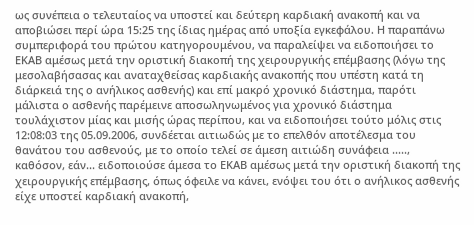ως συνέπεια ο τελευταίος να υποστεί και δεύτερη καρδιακή ανακοπή και να αποβιώσει περί ώρα 15:25 της ίδιας ημέρας από υποξία εγκεφάλου. Η παραπάνω συμπεριφορά του πρώτου κατηγορουμένου, να παραλείψει να ειδοποιήσει το ΕΚΑΒ αμέσως μετά την οριστική διακοπή της χειρουργικής επέμβασης (λόγω της μεσολαβήσασας και αναταχθείσας καρδιακής ανακοπής που υπέστη κατά τη διάρκειά της ο ανήλικος ασθενής) και επί μακρό χρονικό διάστημα, παρότι μάλιστα ο ασθενής παρέμεινε αποσωληνωμένος για χρονικό διάστημα τουλάχιστον μίας και μισής ώρας περίπου, και να ειδοποιήσει τούτο μόλις στις 12:08:03 της 05.09.2006, συνδέεται αιτιωδώς με το επελθόν αποτέλεσμα του θανάτου του ασθενούς, με το οποίο τελεί σε άμεση αιτιώδη συνάφεια ....., καθόσον, εάν... ειδοποιούσε άμεσα το ΕΚΑΒ αμέσως μετά την οριστική διακοπή της χειρουργικής επέμβασης, όπως όφειλε να κάνει, ενόψει του ότι ο ανήλικος ασθενής είχε υποστεί καρδιακή ανακοπή,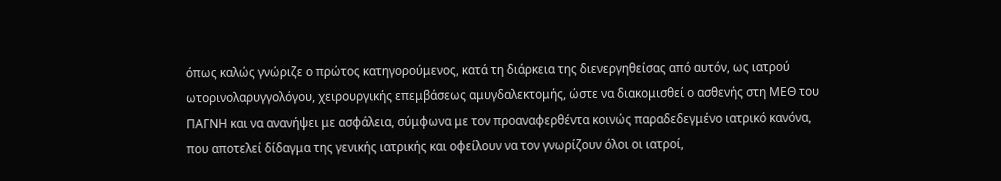όπως καλώς γνώριζε ο πρώτος κατηγορούμενος, κατά τη διάρκεια της διενεργηθείσας από αυτόν, ως ιατρού ωτορινολαρυγγολόγου, χειρουργικής επεμβάσεως αμυγδαλεκτομής, ώστε να διακομισθεί ο ασθενής στη ΜΕΘ του ΠΑΓΝΗ και να ανανήψει με ασφάλεια, σύμφωνα με τον προαναφερθέντα κοινώς παραδεδεγμένο ιατρικό κανόνα, που αποτελεί δίδαγμα της γενικής ιατρικής και οφείλουν να τον γνωρίζουν όλοι οι ιατροί,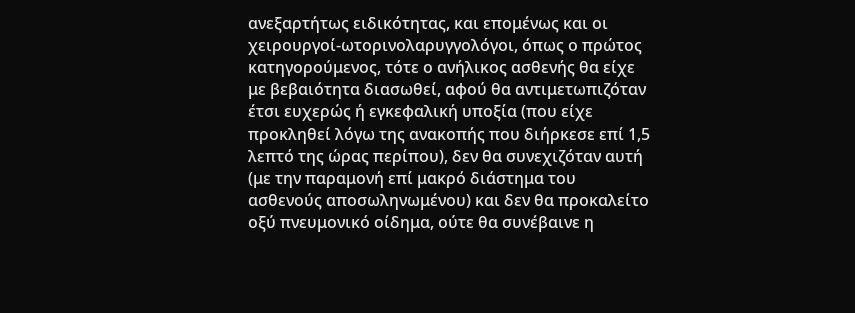ανεξαρτήτως ειδικότητας, και επομένως και οι χειρουργοί-ωτορινολαρυγγολόγοι, όπως ο πρώτος κατηγορούμενος, τότε ο ανήλικος ασθενής θα είχε με βεβαιότητα διασωθεί, αφού θα αντιμετωπιζόταν έτσι ευχερώς ή εγκεφαλική υποξία (που είχε προκληθεί λόγω της ανακοπής που διήρκεσε επί 1,5 λεπτό της ώρας περίπου), δεν θα συνεχιζόταν αυτή (με την παραμονή επί μακρό διάστημα του ασθενούς αποσωληνωμένου) και δεν θα προκαλείτο οξύ πνευμονικό οίδημα, ούτε θα συνέβαινε η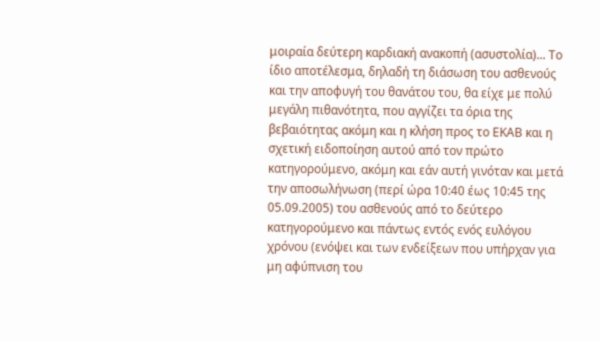μοιραία δεύτερη καρδιακή ανακοπή (ασυστολία)... Το ίδιο αποτέλεσμα, δηλαδή τη διάσωση του ασθενούς και την αποφυγή του θανάτου του, θα είχε με πολύ μεγάλη πιθανότητα, που αγγίζει τα όρια της βεβαιότητας ακόμη και η κλήση προς το ΕΚΑΒ και η σχετική ειδοποίηση αυτού από τον πρώτο κατηγορούμενο, ακόμη και εάν αυτή γινόταν και μετά την αποσωλήνωση (περί ώρα 10:40 έως 10:45 της 05.09.2005) του ασθενούς από το δεύτερο κατηγορούμενο και πάντως εντός ενός ευλόγου χρόνου (ενόψει και των ενδείξεων που υπήρχαν για μη αφύπνιση του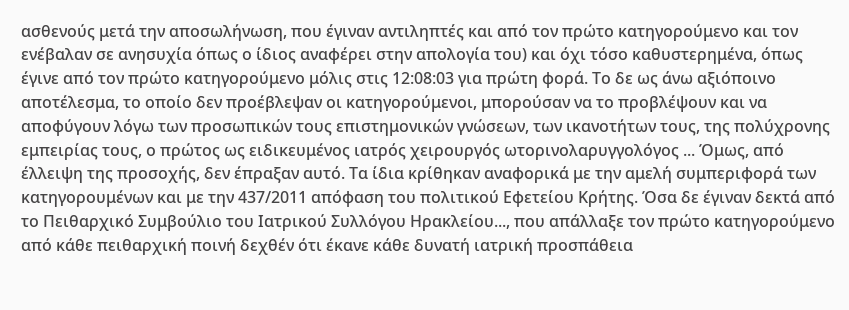ασθενούς μετά την αποσωλήνωση, που έγιναν αντιληπτές και από τον πρώτο κατηγορούμενο και τον ενέβαλαν σε ανησυχία όπως ο ίδιος αναφέρει στην απολογία του) και όχι τόσο καθυστερημένα, όπως έγινε από τον πρώτο κατηγορούμενο μόλις στις 12:08:03 για πρώτη φορά. Το δε ως άνω αξιόποινο αποτέλεσμα, το οποίο δεν προέβλεψαν οι κατηγορούμενοι, μπορούσαν να το προβλέψουν και να αποφύγουν λόγω των προσωπικών τους επιστημονικών γνώσεων, των ικανοτήτων τους, της πολύχρονης εμπειρίας τους, ο πρώτος ως ειδικευμένος ιατρός χειρουργός ωτορινολαρυγγολόγος ... Όμως, από έλλειψη της προσοχής, δεν έπραξαν αυτό. Τα ίδια κρίθηκαν αναφορικά με την αμελή συμπεριφορά των κατηγορουμένων και με την 437/2011 απόφαση του πολιτικού Εφετείου Κρήτης. Όσα δε έγιναν δεκτά από το Πειθαρχικό Συμβούλιο του Ιατρικού Συλλόγου Ηρακλείου..., που απάλλαξε τον πρώτο κατηγορούμενο από κάθε πειθαρχική ποινή δεχθέν ότι έκανε κάθε δυνατή ιατρική προσπάθεια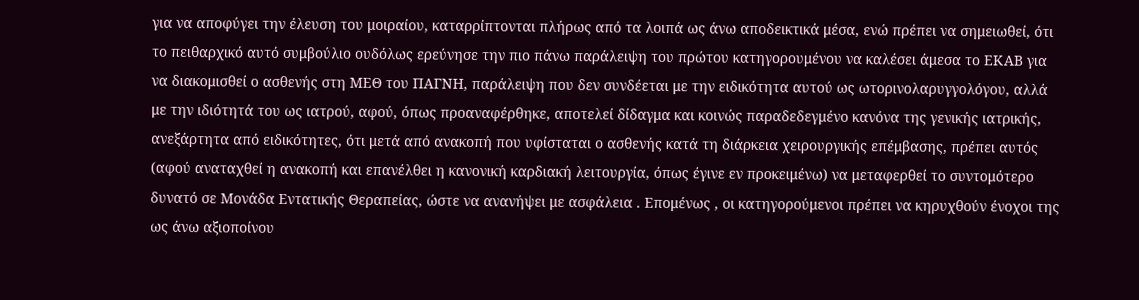για να αποφύγει την έλευση του μοιραίου, καταρρίπτονται πλήρως από τα λοιπά ως άνω αποδεικτικά μέσα, ενώ πρέπει να σημειωθεί, ότι το πειθαρχικό αυτό συμβούλιο ουδόλως ερεύνησε την πιο πάνω παράλειψη του πρώτου κατηγορουμένου να καλέσει άμεσα το ΕΚΑΒ για να διακομισθεί ο ασθενής στη ΜΕΘ του ΠΑΓΝΗ, παράλειψη που δεν συνδέεται με την ειδικότητα αυτού ως ωτορινολαρυγγολόγου, αλλά με την ιδιότητά του ως ιατρού, αφού, όπως προαναφέρθηκε, αποτελεί δίδαγμα και κοινώς παραδεδεγμένο κανόνα της γενικής ιατρικής, ανεξάρτητα από ειδικότητες, ότι μετά από ανακοπή που υφίσταται ο ασθενής κατά τη διάρκεια χειρουργικής επέμβασης, πρέπει αυτός (αφού αναταχθεί η ανακοπή και επανέλθει η κανονική καρδιακή λειτουργία, όπως έγινε εν προκειμένω) να μεταφερθεί το συντομότερο δυνατό σε Μονάδα Εντατικής Θεραπείας, ώστε να ανανήψει με ασφάλεια . Επομένως , οι κατηγορούμενοι πρέπει να κηρυχθούν ένοχοι της ως άνω αξιοποίνου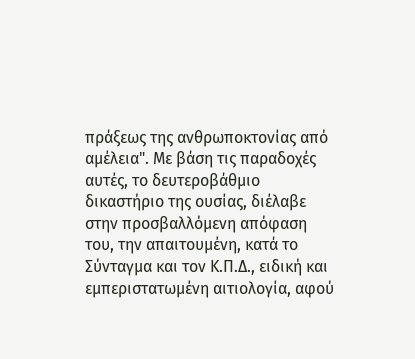πράξεως της ανθρωποκτονίας από αμέλεια". Με βάση τις παραδοχές αυτές, το δευτεροβάθμιο δικαστήριο της ουσίας, διέλαβε στην προσβαλλόμενη απόφαση του, την απαιτουμένη, κατά το Σύνταγμα και τον Κ.Π.Δ., ειδική και εμπεριστατωμένη αιτιολογία, αφού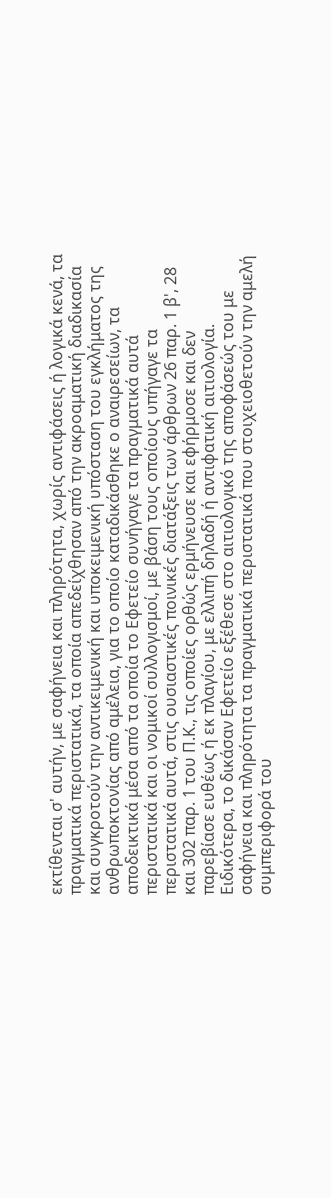εκτίθενται σ' αυτήν, με σαφήνεια και πληρότητα, χωρίς αντιφάσεις ή λογικά κενά, τα πραγματικά περιστατικά, τα οποία απεδείχθησαν από την ακροαματική διαδικασία και συγκροτούν την αντικειμενική και υποκειμενική υπόσταση του εγκλήματος της ανθρωποκτονίας από αμέλεια, για το οποίο καταδικάσθηκε ο αναιρεσείων, τα αποδεικτικά μέσα από τα οποία το Εφετείο συνήγαγε τα πραγματικά αυτά περιστατικά και οι νομικοί συλλογισμοί, με βάση τους οποίους υπήγαγε τα περιστατικά αυτά, στις ουσιαστικές ποινικές διατάξεις των άρθρων 26 παρ. 1 β', 28 και 302 παρ. 1 του Π.Κ., τις οποίες ορθώς ερμήνευσε και εφήρμοσε και δεν παρεβίασε ευθέως ή εκ πλαγίου, με ελλιπή δηλαδή ή αντιφατική αιτιολογία. Ειδικότερα, το δικάσαν Εφετείο εξέθεσε στο αιτιολογικό της αποφάσεώς του με σαφήνεια και πληρότητα τα πραγματικά περιστατικά που στοιχειοθετούν την αμελή συμπεριφορά του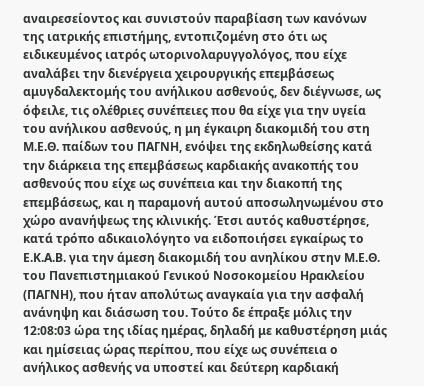αναιρεσείοντος και συνιστούν παραβίαση των κανόνων της ιατρικής επιστήμης, εντοπιζομένη στο ότι ως ειδικευμένος ιατρός ωτορινολαρυγγολόγος, που είχε αναλάβει την διενέργεια χειρουργικής επεμβάσεως αμυγδαλεκτομής του ανήλικου ασθενούς, δεν διέγνωσε, ως όφειλε, τις ολέθριες συνέπειες που θα είχε για την υγεία του ανήλικου ασθενούς, η μη έγκαιρη διακομιδή του στη Μ.Ε.Θ. παίδων του ΠΑΓΝΗ, ενόψει της εκδηλωθείσης κατά την διάρκεια της επεμβάσεως καρδιακής ανακοπής του ασθενούς που είχε ως συνέπεια και την διακοπή της επεμβάσεως, και η παραμονή αυτού αποσωληνωμένου στο χώρο ανανήψεως της κλινικής. Έτσι αυτός καθυστέρησε, κατά τρόπο αδικαιολόγητο να ειδοποιήσει εγκαίρως το Ε.Κ.Α.Β. για την άμεση διακομιδή του ανηλίκου στην Μ.Ε.Θ. του Πανεπιστημιακού Γενικού Νοσοκομείου Ηρακλείου (ΠΑΓΝΗ), που ήταν απολύτως αναγκαία για την ασφαλή ανάνηψη και διάσωση του. Τούτο δε έπραξε μόλις την 12:08:03 ώρα της ιδίας ημέρας, δηλαδή με καθυστέρηση μιάς και ημίσειας ώρας περίπου, που είχε ως συνέπεια ο ανήλικος ασθενής να υποστεί και δεύτερη καρδιακή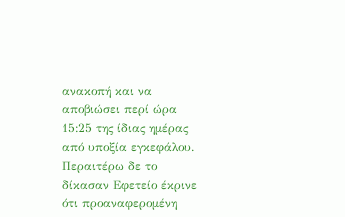ανακοπή και να αποβιώσει περί ώρα 15:25 της ίδιας ημέρας από υποξία εγκεφάλου. Περαιτέρω δε το δίκασαν Εφετείο έκρινε ότι προαναφερομένη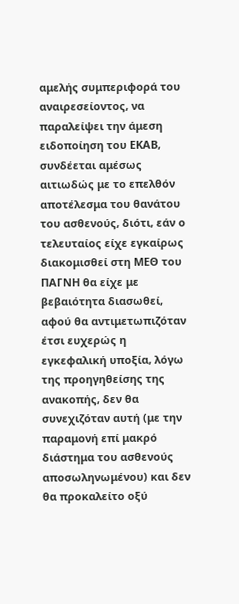αμελής συμπεριφορά του αναιρεσείοντος, να παραλείψει την άμεση ειδοποίηση του ΕΚΑΒ, συνδέεται αμέσως αιτιωδώς με το επελθόν αποτέλεσμα του θανάτου του ασθενούς, διότι, εάν ο τελευταίος είχε εγκαίρως διακομισθεί στη ΜΕΘ του ΠΑΓΝΗ θα είχε με βεβαιότητα διασωθεί, αφού θα αντιμετωπιζόταν έτσι ευχερώς η εγκεφαλική υποξία, λόγω της προηγηθείσης της ανακοπής, δεν θα συνεχιζόταν αυτή (με την παραμονή επί μακρό διάστημα του ασθενούς αποσωληνωμένου) και δεν θα προκαλείτο οξύ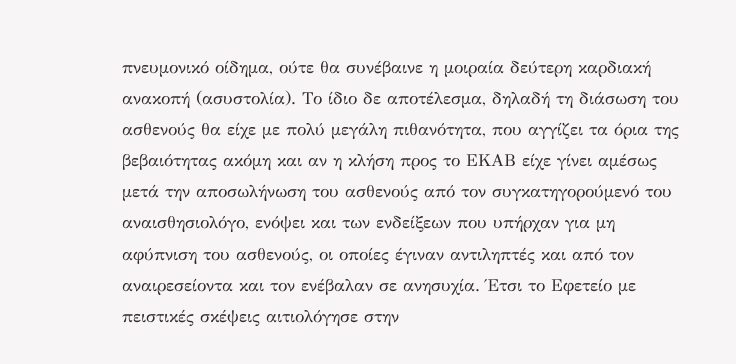πνευμονικό οίδημα, ούτε θα συνέβαινε η μοιραία δεύτερη καρδιακή ανακοπή (ασυστολία). Το ίδιο δε αποτέλεσμα, δηλαδή τη διάσωση του ασθενούς θα είχε με πολύ μεγάλη πιθανότητα, που αγγίζει τα όρια της βεβαιότητας ακόμη και αν η κλήση προς το ΕΚΑΒ είχε γίνει αμέσως μετά την αποσωλήνωση του ασθενούς από τον συγκατηγορούμενό του αναισθησιολόγο, ενόψει και των ενδείξεων που υπήρχαν για μη αφύπνιση του ασθενούς, οι οποίες έγιναν αντιληπτές και από τον αναιρεσείοντα και τον ενέβαλαν σε ανησυχία. Έτσι το Εφετείο με πειστικές σκέψεις αιτιολόγησε στην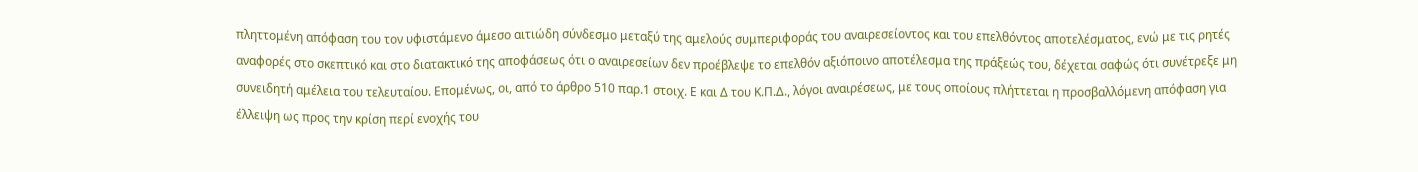πληττομένη απόφαση του τον υφιστάμενο άμεσο αιτιώδη σύνδεσμο μεταξύ της αμελούς συμπεριφοράς του αναιρεσείοντος και του επελθόντος αποτελέσματος, ενώ με τις ρητές αναφορές στο σκεπτικό και στο διατακτικό της αποφάσεως ότι ο αναιρεσείων δεν προέβλεψε το επελθόν αξιόποινο αποτέλεσμα της πράξεώς του, δέχεται σαφώς ότι συνέτρεξε μη συνειδητή αμέλεια του τελευταίου. Επομένως, οι, από το άρθρο 510 παρ.1 στοιχ. Ε και Δ του Κ.Π.Δ., λόγοι αναιρέσεως, με τους οποίους πλήττεται η προσβαλλόμενη απόφαση για έλλειψη ως προς την κρίση περί ενοχής του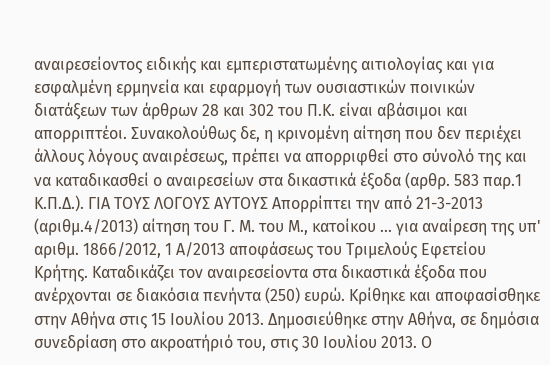αναιρεσείοντος ειδικής και εμπεριστατωμένης αιτιολογίας και για εσφαλμένη ερμηνεία και εφαρμογή των ουσιαστικών ποινικών διατάξεων των άρθρων 28 και 302 του Π.Κ. είναι αβάσιμοι και απορριπτέοι. Συνακολούθως δε, η κρινομένη αίτηση που δεν περιέχει άλλους λόγους αναιρέσεως, πρέπει να απορριφθεί στο σύνολό της και να καταδικασθεί ο αναιρεσείων στα δικαστικά έξοδα (αρθρ. 583 παρ.1 Κ.Π.Δ.). ΓΙΑ ΤΟΥΣ ΛΟΓΟΥΣ ΑΥΤΟΥΣ Απορρίπτει την από 21-3-2013 (αριθμ.4/2013) αίτηση του Γ. Μ. του Μ., κατοίκου ... για αναίρεση της υπ' αριθμ. 1866/2012, 1 Α/2013 αποφάσεως του Τριμελούς Εφετείου Κρήτης. Καταδικάζει τον αναιρεσείοντα στα δικαστικά έξοδα που ανέρχονται σε διακόσια πενήντα (250) ευρώ. Κρίθηκε και αποφασίσθηκε στην Αθήνα στις 15 Ιουλίου 2013. Δημοσιεύθηκε στην Αθήνα, σε δημόσια συνεδρίαση στο ακροατήριό του, στις 30 Ιουλίου 2013. Ο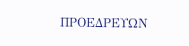ΠΡΟΕΔΡΕΥΩΝ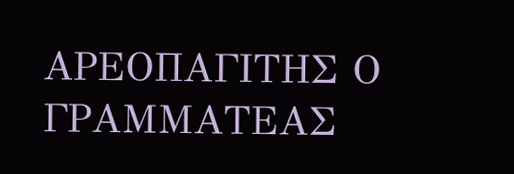ΑΡΕΟΠΑΓΙΤΗΣ Ο ΓΡΑΜΜΑΤΕΑΣ